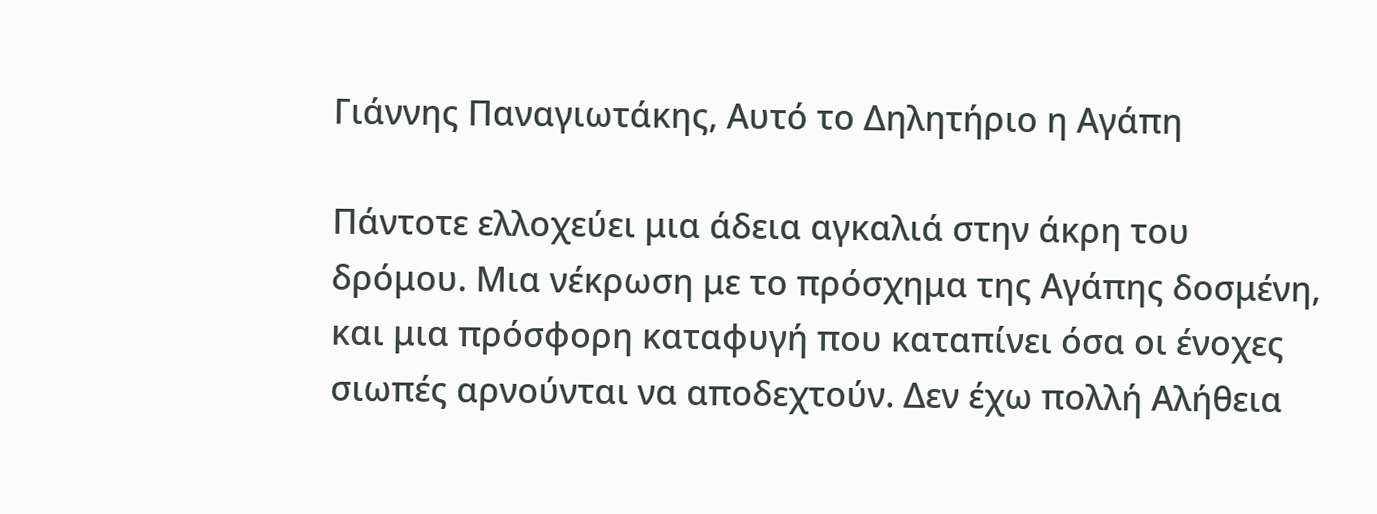Γιάννης Παναγιωτάκης, Αυτό το Δηλητήριο η Αγάπη

Πάντοτε ελλοχεύει μια άδεια αγκαλιά στην άκρη του δρόμου. Μια νέκρωση με το πρόσχημα της Αγάπης δοσμένη, και μια πρόσφορη καταφυγή που καταπίνει όσα οι ένοχες σιωπές αρνούνται να αποδεχτούν. Δεν έχω πολλή Αλήθεια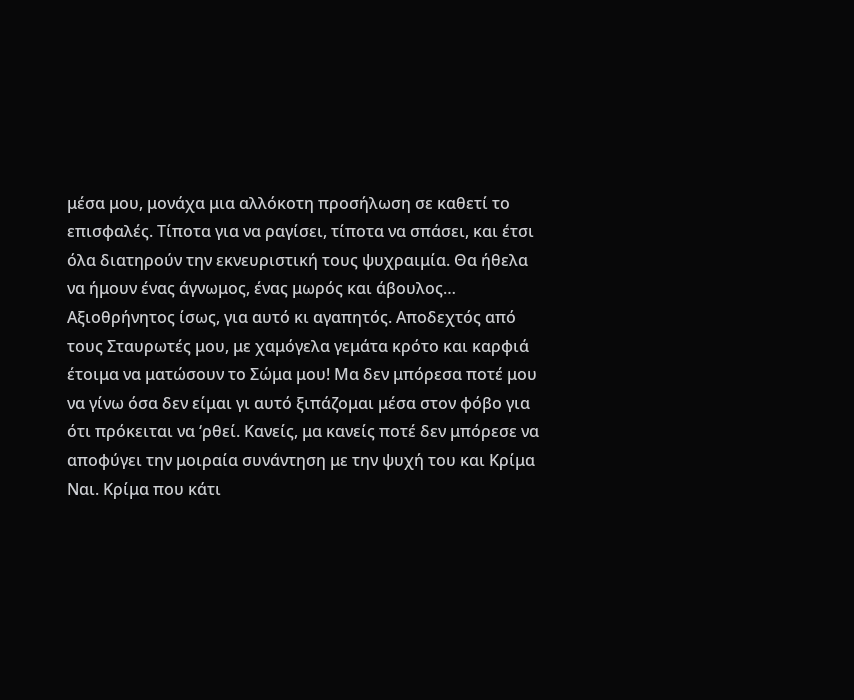μέσα μου, μονάχα μια αλλόκοτη προσήλωση σε καθετί το επισφαλές. Τίποτα για να ραγίσει, τίποτα να σπάσει, και έτσι όλα διατηρούν την εκνευριστική τους ψυχραιμία. Θα ήθελα να ήμουν ένας άγνωμος, ένας μωρός και άβουλος… Αξιοθρήνητος ίσως, για αυτό κι αγαπητός. Αποδεχτός από τους Σταυρωτές μου, με χαμόγελα γεμάτα κρότο και καρφιά έτοιμα να ματώσουν το Σώμα μου! Μα δεν μπόρεσα ποτέ μου να γίνω όσα δεν είμαι γι αυτό ξιπάζομαι μέσα στον φόβο για ότι πρόκειται να ‘ρθεί. Κανείς, μα κανείς ποτέ δεν μπόρεσε να αποφύγει την μοιραία συνάντηση με την ψυχή του και Κρίμα Ναι. Κρίμα που κάτι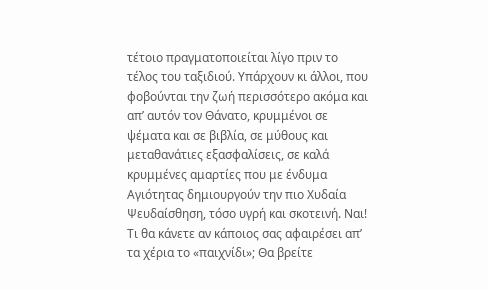τέτοιο πραγματοποιείται λίγο πριν το τέλος του ταξιδιού. Υπάρχουν κι άλλοι, που φοβούνται την ζωή περισσότερο ακόμα και απ’ αυτόν τον Θάνατο, κρυμμένοι σε ψέματα και σε βιβλία, σε μύθους και μεταθανάτιες εξασφαλίσεις, σε καλά κρυμμένες αμαρτίες που με ένδυμα Αγιότητας δημιουργούν την πιο Χυδαία Ψευδαίσθηση, τόσο υγρή και σκοτεινή. Ναι! Τι θα κάνετε αν κάποιος σας αφαιρέσει απ’ τα χέρια το «παιχνίδι»; Θα βρείτε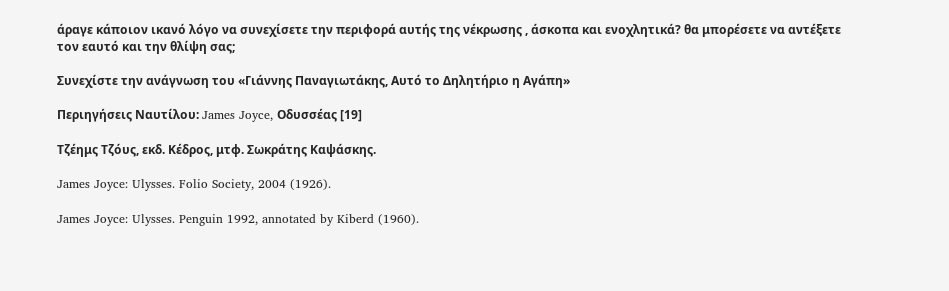άραγε κάποιον ικανό λόγο να συνεχίσετε την περιφορά αυτής της νέκρωσης , άσκοπα και ενοχλητικά? θα μπορέσετε να αντέξετε τον εαυτό και την θλίψη σας;

Συνεχίστε την ανάγνωση του «Γιάννης Παναγιωτάκης, Αυτό το Δηλητήριο η Αγάπη»

Περιηγήσεις Ναυτίλου: James Joyce, Οδυσσέας [19]

Τζέημς Τζόυς, εκδ. Κέδρος, μτφ. Σωκράτης Καψάσκης.

James Joyce: Ulysses. Folio Society, 2004 (1926).

James Joyce: Ulysses. Penguin 1992, annotated by Kiberd (1960).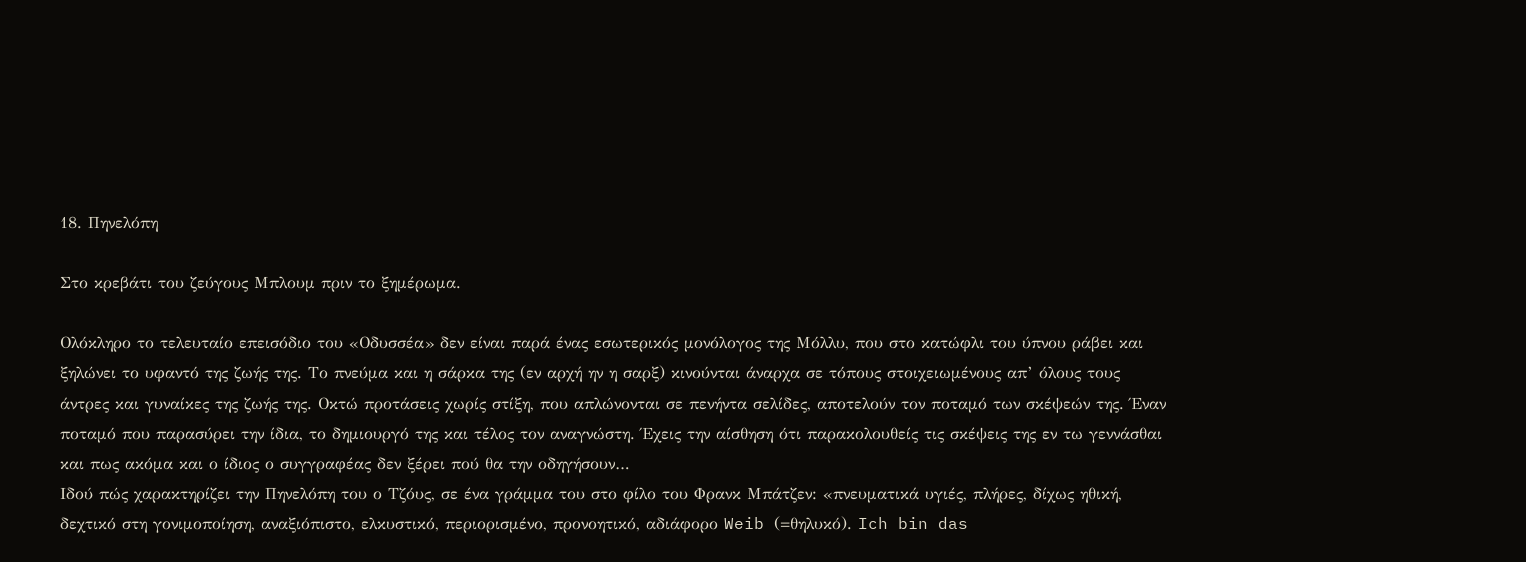18. Πηνελόπη

Στο κρεβάτι του ζεύγους Μπλουμ πριν το ξημέρωμα.

Ολόκληρο το τελευταίο επεισόδιο του «Οδυσσέα» δεν είναι παρά ένας εσωτερικός μονόλογος της Μόλλυ, που στο κατώφλι του ύπνου ράβει και ξηλώνει το υφαντό της ζωής της. Το πνεύμα και η σάρκα της (εν αρχή ην η σαρξ) κινούνται άναρχα σε τόπους στοιχειωμένους απ’ όλους τους άντρες και γυναίκες της ζωής της. Οκτώ προτάσεις χωρίς στίξη, που απλώνονται σε πενήντα σελίδες, αποτελούν τον ποταμό των σκέψεών της. Έναν ποταμό που παρασύρει την ίδια, το δημιουργό της και τέλος τον αναγνώστη. Έχεις την αίσθηση ότι παρακολουθείς τις σκέψεις της εν τω γεννάσθαι και πως ακόμα και ο ίδιος ο συγγραφέας δεν ξέρει πού θα την οδηγήσουν…
Ιδού πώς χαρακτηρίζει την Πηνελόπη του ο Τζόυς, σε ένα γράμμα του στο φίλο του Φρανκ Μπάτζεν: «πνευματικά υγιές, πλήρες, δίχως ηθική, δεχτικό στη γονιμοποίηση, αναξιόπιστο, ελκυστικό, περιορισμένο, προνοητικό, αδιάφορο Weib (=θηλυκό). Ich bin das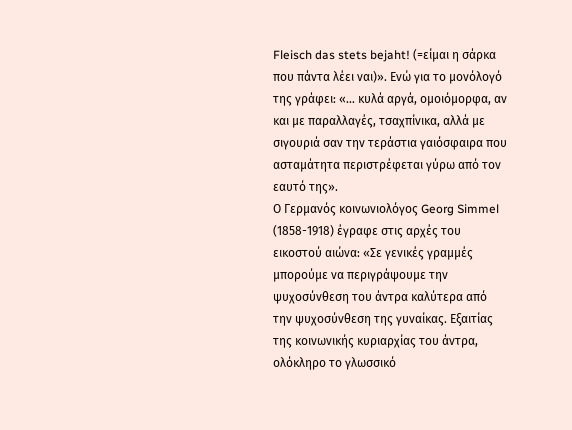Fleisch das stets bejaht! (=είμαι η σάρκα που πάντα λέει ναι)». Ενώ για το μονόλογό της γράφει: «… κυλά αργά, ομοιόμορφα, αν και με παραλλαγές, τσαχπίνικα, αλλά με σιγουριά σαν την τεράστια γαιόσφαιρα που ασταμάτητα περιστρέφεται γύρω από τον εαυτό της».
Ο Γερμανός κοινωνιολόγος Georg Simmel (1858-1918) έγραφε στις αρχές του εικοστού αιώνα: «Σε γενικές γραμμές μπορούμε να περιγράψουμε την ψυχοσύνθεση του άντρα καλύτερα από την ψυχοσύνθεση της γυναίκας. Εξαιτίας της κοινωνικής κυριαρχίας του άντρα, ολόκληρο το γλωσσικό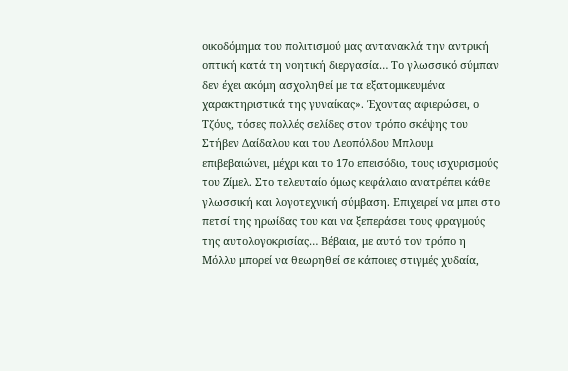οικοδόμημα του πολιτισμού μας αντανακλά την αντρική οπτική κατά τη νοητική διεργασία… Το γλωσσικό σύμπαν δεν έχει ακόμη ασχοληθεί με τα εξατομικευμένα χαρακτηριστικά της γυναίκας». Έχοντας αφιερώσει, ο Τζόυς, τόσες πολλές σελίδες στον τρόπο σκέψης του Στήβεν Δαίδαλου και του Λεοπόλδου Μπλουμ επιβεβαιώνει, μέχρι και το 17ο επεισόδιο, τους ισχυρισμούς του Ζίμελ. Στο τελευταίο όμως κεφάλαιο ανατρέπει κάθε γλωσσική και λογοτεχνική σύμβαση. Επιχειρεί να μπει στο πετσί της ηρωίδας του και να ξεπεράσει τους φραγμούς της αυτολογοκρισίας… Βέβαια, με αυτό τον τρόπο η Μόλλυ μπορεί να θεωρηθεί σε κάποιες στιγμές χυδαία,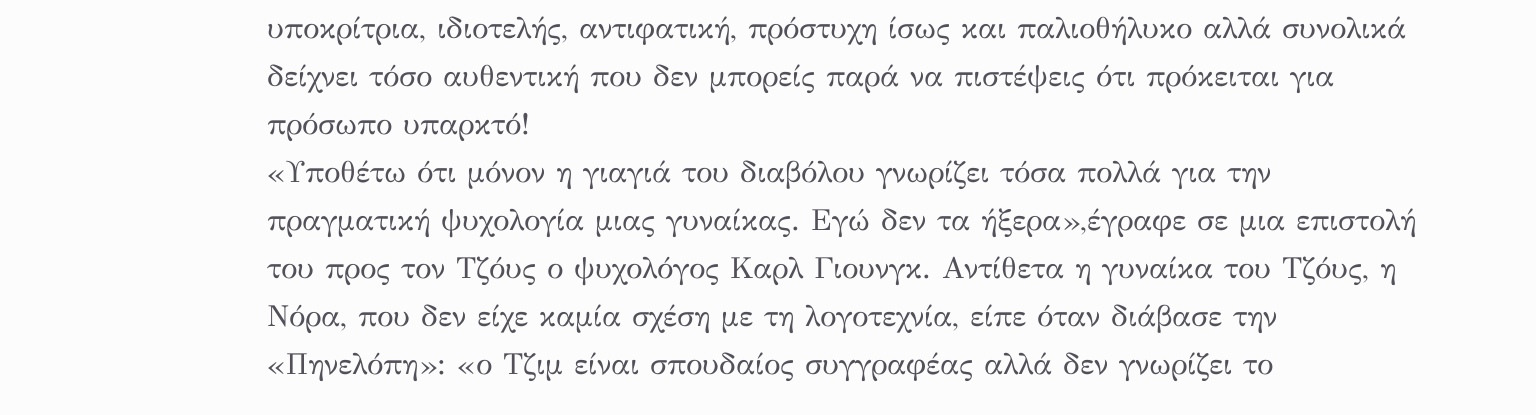υποκρίτρια, ιδιοτελής, αντιφατική, πρόστυχη ίσως και παλιοθήλυκο αλλά συνολικά δείχνει τόσο αυθεντική που δεν μπορείς παρά να πιστέψεις ότι πρόκειται για πρόσωπο υπαρκτό!
«Υποθέτω ότι μόνον η γιαγιά του διαβόλου γνωρίζει τόσα πολλά για την πραγματική ψυχολογία μιας γυναίκας. Εγώ δεν τα ήξερα»,έγραφε σε μια επιστολή του προς τον Τζόυς ο ψυχολόγος Καρλ Γιουνγκ. Αντίθετα η γυναίκα του Τζόυς, η Νόρα, που δεν είχε καμία σχέση με τη λογοτεχνία, είπε όταν διάβασε την «Πηνελόπη»: «ο Τζιμ είναι σπουδαίος συγγραφέας αλλά δεν γνωρίζει το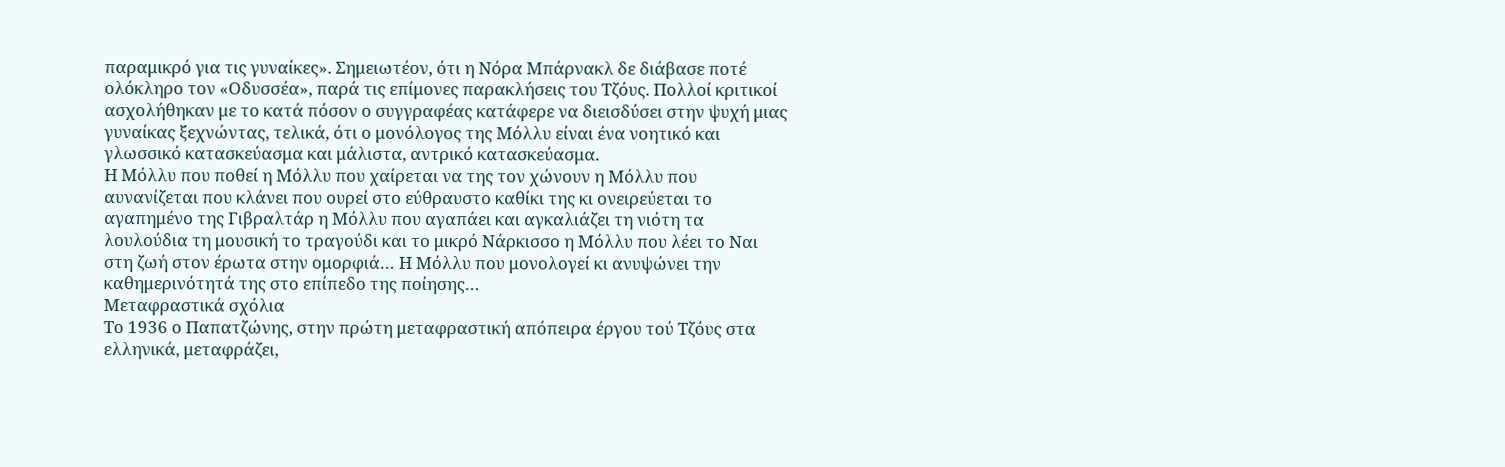παραμικρό για τις γυναίκες». Σημειωτέον, ότι η Νόρα Μπάρνακλ δε διάβασε ποτέ ολόκληρο τον «Οδυσσέα», παρά τις επίμονες παρακλήσεις του Τζόυς. Πολλοί κριτικοί ασχολήθηκαν με το κατά πόσον ο συγγραφέας κατάφερε να διεισδύσει στην ψυχή μιας γυναίκας ξεχνώντας, τελικά, ότι ο μονόλογος της Μόλλυ είναι ένα νοητικό και γλωσσικό κατασκεύασμα και μάλιστα, αντρικό κατασκεύασμα.
Η Μόλλυ που ποθεί η Μόλλυ που χαίρεται να της τον χώνουν η Μόλλυ που αυνανίζεται που κλάνει που ουρεί στο εύθραυστο καθίκι της κι ονειρεύεται το αγαπημένο της Γιβραλτάρ η Μόλλυ που αγαπάει και αγκαλιάζει τη νιότη τα λουλούδια τη μουσική το τραγούδι και το μικρό Νάρκισσο η Μόλλυ που λέει το Ναι στη ζωή στον έρωτα στην ομορφιά… Η Μόλλυ που μονολογεί κι ανυψώνει την καθημερινότητά της στο επίπεδο της ποίησης…
Μεταφραστικά σχόλια
Το 1936 ο Παπατζώνης, στην πρώτη μεταφραστική απόπειρα έργου τού Τζόυς στα ελληνικά, μεταφράζει,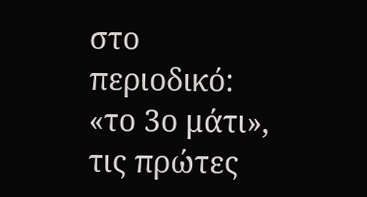στο περιοδικό: «το 3ο μάτι», τις πρώτες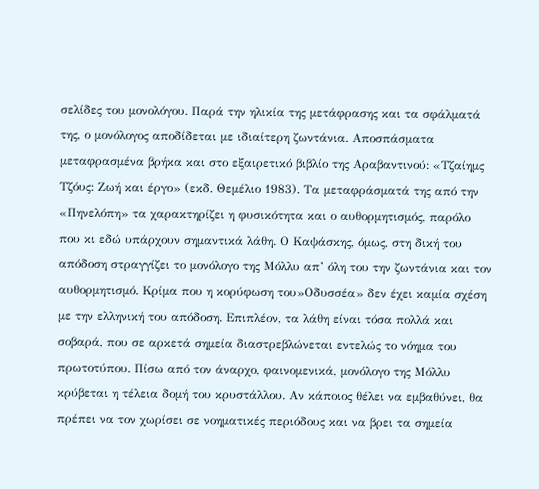σελίδες του μονολόγου. Παρά την ηλικία της μετάφρασης και τα σφάλματά της, ο μονόλογος αποδίδεται με ιδιαίτερη ζωντάνια. Αποσπάσματα μεταφρασμένα βρήκα και στο εξαιρετικό βιβλίο της Αραβαντινού: «Τζαίημς Τζόυς: Ζωή και έργο» (εκδ. Θεμέλιο 1983). Τα μεταφράσματά της από την «Πηνελόπη» τα χαρακτηρίζει η φυσικότητα και ο αυθορμητισμός, παρόλο που κι εδώ υπάρχουν σημαντικά λάθη. Ο Καψάσκης, όμως, στη δική του απόδοση στραγγίζει το μονόλογο της Μόλλυ απ’ όλη του την ζωντάνια και τον αυθορμητισμό. Κρίμα που η κορύφωση του»Οδυσσέα» δεν έχει καμία σχέση με την ελληνική του απόδοση. Επιπλέον, τα λάθη είναι τόσα πολλά και σοβαρά, που σε αρκετά σημεία διαστρεβλώνεται εντελώς το νόημα του πρωτοτύπου. Πίσω από τον άναρχο, φαινομενικά, μονόλογο της Μόλλυ κρύβεται η τέλεια δομή του κρυστάλλου. Αν κάποιος θέλει να εμβαθύνει, θα πρέπει να τον χωρίσει σε νοηματικές περιόδους και να βρει τα σημεία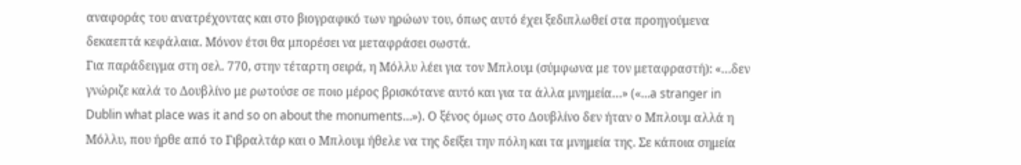αναφοράς του ανατρέχοντας και στο βιογραφικό των ηρώων του, όπως αυτό έχει ξεδιπλωθεί στα προηγούμενα δεκαεπτά κεφάλαια. Μόνον έτσι θα μπορέσει να μεταφράσει σωστά.
Για παράδειγμα στη σελ. 770, στην τέταρτη σειρά, η Μόλλυ λέει για τον Μπλουμ (σύμφωνα με τον μεταφραστή): «…δεν γνώριζε καλά το Δουβλίνο με ρωτούσε σε ποιο μέρος βρισκότανε αυτό και για τα άλλα μνημεία…» («…a stranger in Dublin what place was it and so on about the monuments…»). Ο ξένος όμως στο Δουβλίνο δεν ήταν ο Μπλουμ αλλά η Μόλλυ, που ήρθε από το Γιβραλτάρ και ο Μπλουμ ήθελε να της δείξει την πόλη και τα μνημεία της. Σε κάποια σημεία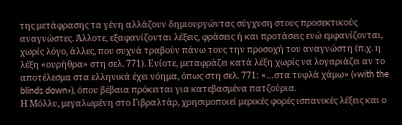της μετάφρασης τα γένη αλλάζουν δημιουργώντας σύγχυση στους προσεκτικούς αναγνώστες. Άλλοτε, εξαφανίζονται λέξεις, φράσεις ή και προτάσεις ενώ εμφανίζονται, χωρίς λόγο, άλλες, που συχνά τραβούν πάνω τους την προσοχή του αναγνώστη (π.χ. η λέξη «ουρήθρα» στη σελ. 771). Ενίοτε, μεταφράζει κατά λέξη χωρίς να λογαριάζει αν το αποτέλεσμα στα ελληνικά έχει νόημα, όπως στη σελ. 771: «…στα τυφλά χάμω» («with the blinds down»), όπου βέβαια πρόκειται για κατεβασμένα πατζούρια.
Η Μόλλυ, μεγαλωμένη στο Γιβραλτάρ, χρησιμοποιεί μερικές φορές ισπανικές λέξεις και ο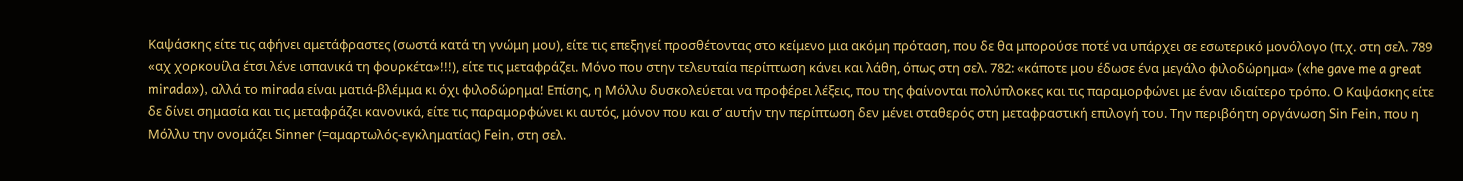Καψάσκης είτε τις αφήνει αμετάφραστες (σωστά κατά τη γνώμη μου), είτε τις επεξηγεί προσθέτοντας στο κείμενο μια ακόμη πρόταση, που δε θα μπορούσε ποτέ να υπάρχει σε εσωτερικό μονόλογο (π.χ. στη σελ. 789 «αχ χορκουίλα έτσι λένε ισπανικά τη φουρκέτα»!!!), είτε τις μεταφράζει. Μόνο που στην τελευταία περίπτωση κάνει και λάθη, όπως στη σελ. 782: «κάποτε μου έδωσε ένα μεγάλο φιλοδώρημα» («he gave me a great mirada»), αλλά το mirada είναι ματιά-βλέμμα κι όχι φιλοδώρημα! Επίσης, η Μόλλυ δυσκολεύεται να προφέρει λέξεις, που της φαίνονται πολύπλοκες και τις παραμορφώνει με έναν ιδιαίτερο τρόπο. Ο Καψάσκης είτε δε δίνει σημασία και τις μεταφράζει κανονικά, είτε τις παραμορφώνει κι αυτός, μόνον που και σ’ αυτήν την περίπτωση δεν μένει σταθερός στη μεταφραστική επιλογή του. Την περιβόητη οργάνωση Sin Fein, που η Μόλλυ την ονομάζει Sinner (=αμαρτωλός-εγκληματίας) Fein, στη σελ.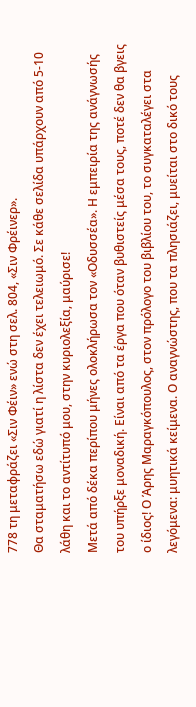778 τη μεταφράζει «Σιν Φέιν» ενώ στη σελ. 804, «Σιν Φρέινερ».
Θα σταματήσω εδώ γιατί η λίστα δεν έχει τελειωμό. Σε κάθε σελίδα υπάρχουν από 5-10 λάθη και το αντίτυπό μου, στην κυριολεξία, μαύρισε!
Μετά από δέκα περίπου μήνες ολοκλήρωσα τον «Οδυσσέα». Η εμπειρία της ανάγνωσής του υπήρξε μοναδική. Είναι από τα έργα που όταν βυθιστείς μέσα τους, ποτέ δεν θα βγεις ο ίδιος! Ο Άρης Μαραγκόπουλος, στον πρόλογο του βιβλίου του, το συγκαταλέγει στα λεγόμενα: μυητικά κείμενα. Ο αναγνώστης, που τα πλησιάζει, μυείται στο δικό τους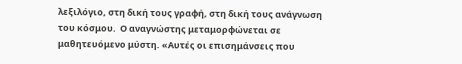λεξιλόγιο, στη δική τους γραφή, στη δική τους ανάγνωση του κόσμου.  Ο αναγνώστης μεταμορφώνεται σε μαθητευόμενο μύστη. «Αυτές οι επισημάνσεις που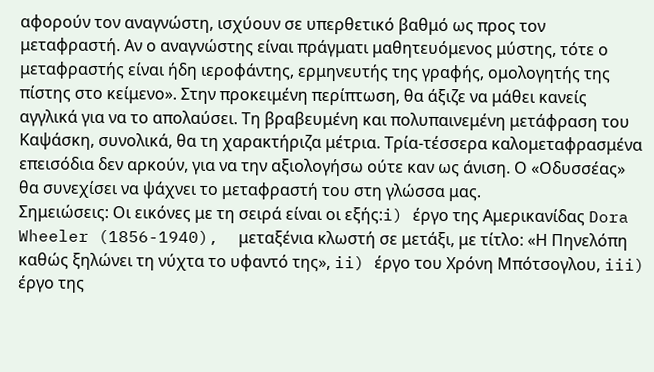αφορούν τον αναγνώστη, ισχύουν σε υπερθετικό βαθμό ως προς τον μεταφραστή. Αν ο αναγνώστης είναι πράγματι μαθητευόμενος μύστης, τότε ο μεταφραστής είναι ήδη ιεροφάντης, ερμηνευτής της γραφής, ομολογητής της πίστης στο κείμενο». Στην προκειμένη περίπτωση, θα άξιζε να μάθει κανείς αγγλικά για να το απολαύσει. Τη βραβευμένη και πολυπαινεμένη μετάφραση του Καψάσκη, συνολικά, θα τη χαρακτήριζα μέτρια. Τρία-τέσσερα καλομεταφρασμένα επεισόδια δεν αρκούν, για να την αξιολογήσω ούτε καν ως άνιση. Ο «Οδυσσέας» θα συνεχίσει να ψάχνει το μεταφραστή του στη γλώσσα μας.
Σημειώσεις: Οι εικόνες με τη σειρά είναι οι εξής:i) έργο της Αμερικανίδας Dora Wheeler (1856-1940),  μεταξένια κλωστή σε μετάξι, με τίτλο: «Η Πηνελόπη καθώς ξηλώνει τη νύχτα το υφαντό της», ii) έργο του Χρόνη Μπότσογλου, iii) έργο της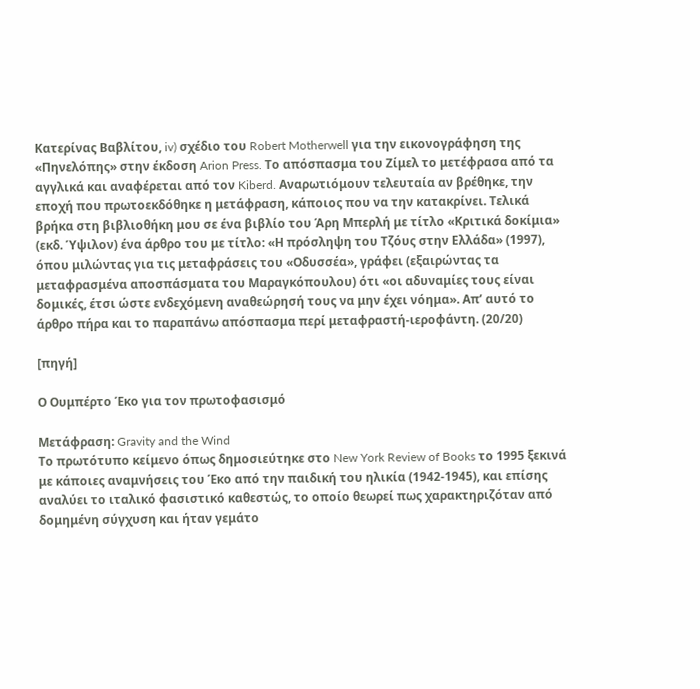Κατερίνας Βαβλίτου, iv) σχέδιο του Robert Motherwell για την εικονογράφηση της «Πηνελόπης» στην έκδοση Arion Press. Το απόσπασμα του Ζίμελ το μετέφρασα από τα αγγλικά και αναφέρεται από τον Kiberd. Αναρωτιόμουν τελευταία αν βρέθηκε, την εποχή που πρωτοεκδόθηκε η μετάφραση, κάποιος που να την κατακρίνει. Τελικά βρήκα στη βιβλιοθήκη μου σε ένα βιβλίο του Άρη Μπερλή με τίτλο «Κριτικά δοκίμια» (εκδ. Ύψιλον) ένα άρθρο του με τίτλο: «Η πρόσληψη του Τζόυς στην Ελλάδα» (1997), όπου μιλώντας για τις μεταφράσεις του «Οδυσσέα», γράφει (εξαιρώντας τα μεταφρασμένα αποσπάσματα του Μαραγκόπουλου) ότι «οι αδυναμίες τους είναι δομικές, έτσι ώστε ενδεχόμενη αναθεώρησή τους να μην έχει νόημα». Απ’ αυτό το άρθρο πήρα και το παραπάνω απόσπασμα περί μεταφραστή-ιεροφάντη. (20/20)

[πηγή]

Ο Ουμπέρτο Έκο για τον πρωτοφασισμό

Μετάφραση: Gravity and the Wind
Το πρωτότυπο κείμενο όπως δημοσιεύτηκε στο New York Review of Books το 1995 ξεκινά με κάποιες αναμνήσεις του Έκο από την παιδική του ηλικία (1942-1945), και επίσης αναλύει το ιταλικό φασιστικό καθεστώς, το οποίο θεωρεί πως χαρακτηριζόταν από δομημένη σύγχυση και ήταν γεμάτο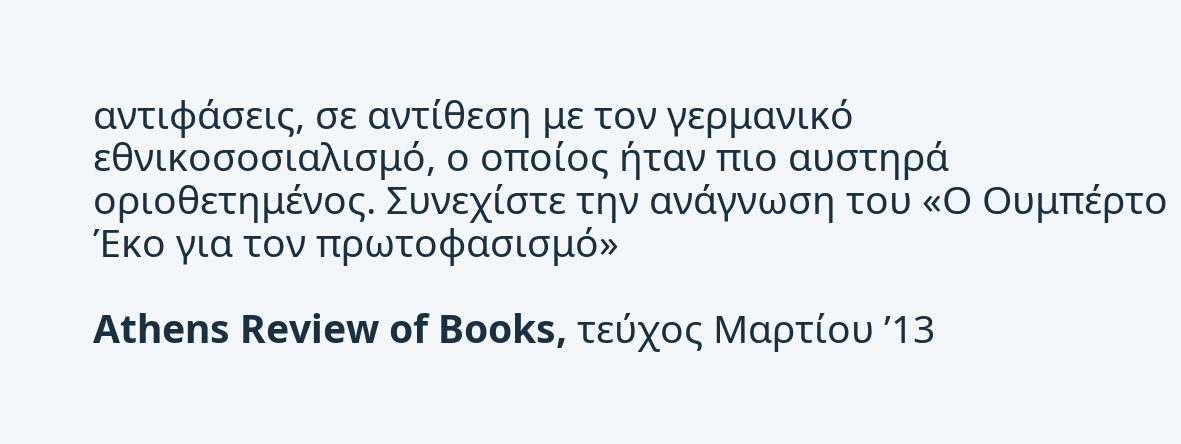αντιφάσεις, σε αντίθεση με τον γερμανικό εθνικοσοσιαλισμό, ο οποίος ήταν πιο αυστηρά οριοθετημένος. Συνεχίστε την ανάγνωση του «Ο Ουμπέρτο Έκο για τον πρωτοφασισμό»

Athens Review of Books, τεύχος Μαρτίου ’13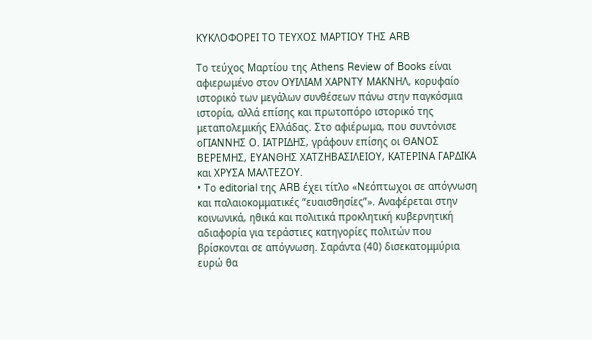ΚΥΚΛΟΦΟΡΕΙ ΤΟ ΤΕΥΧΟΣ ΜΑΡΤΙΟΥ ΤΗΣ ARB

Το τεύχος Μαρτίου της Athens Review of Books είναι αφιερωμένο στον ΟΥΙΛΙΑΜ ΧΑΡΝΤΥ ΜΑΚΝΗΛ, κορυφαίο ιστορικό των μεγάλων συνθέσεων πάνω στην παγκόσμια ιστορία, αλλά επίσης και πρωτοπόρο ιστορικό της μεταπολεμικής Ελλάδας. Στο αφιέρωμα, που συντόνισε οΓΙΑΝΝΗΣ Ο. ΙΑΤΡΙΔΗΣ, γράφουν επίσης οι ΘΑΝΟΣ ΒΕΡΕΜΗΣ, ΕΥΑΝΘΗΣ ΧΑΤΖΗΒΑΣΙΛΕΙΟΥ, ΚΑΤΕΡΙΝΑ ΓΑΡΔΙΚΑ και ΧΡΥΣΑ ΜΑΛΤΕΖΟΥ.
• Το editorial της ARB έχει τίτλο «Νεόπτωχοι σε απόγνωση και παλαιοκομματικές “ευαισθησίες”». Αναφέρεται στην κοινωνικά, ηθικά και πολιτικά προκλητική κυβερνητική αδιαφορία για τεράστιες κατηγορίες πολιτών που βρίσκονται σε απόγνωση. Σαράντα (40) δισεκατομμύρια ευρώ θα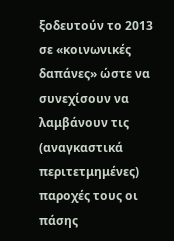ξοδευτούν το 2013 σε «κοινωνικές δαπάνες» ώστε να συνεχίσουν να λαμβάνουν τις (αναγκαστικά περιτετμημένες) παροχές τους οι πάσης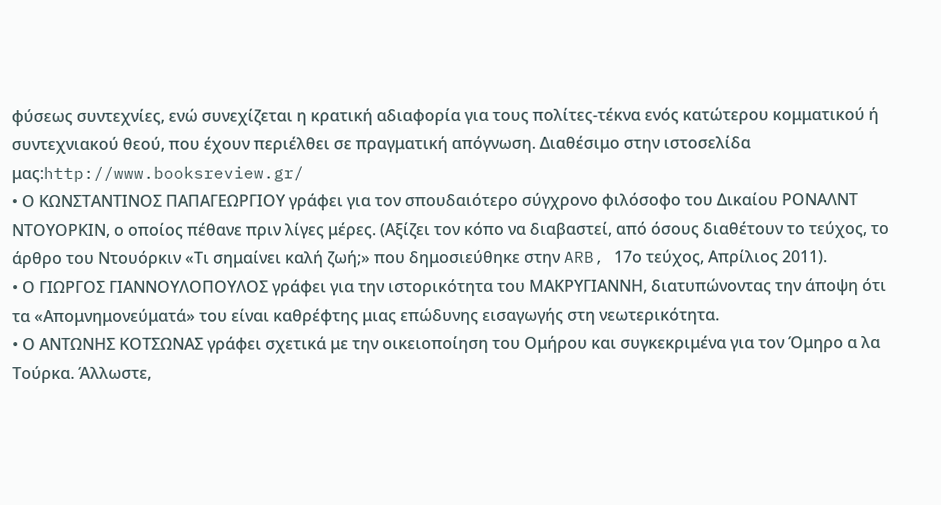φύσεως συντεχνίες, ενώ συνεχίζεται η κρατική αδιαφορία για τους πολίτες-τέκνα ενός κατώτερου κομματικού ή συντεχνιακού θεού, που έχουν περιέλθει σε πραγματική απόγνωση. Διαθέσιμο στην ιστοσελίδα μας:http://www.booksreview.gr/
• Ο ΚΩΝΣΤΑΝΤΙΝΟΣ ΠΑΠΑΓΕΩΡΓΙΟΥ γράφει για τον σπουδαιότερο σύγχρονο φιλόσοφο του Δικαίου ΡΟΝΑΛΝΤ ΝΤΟΥΟΡΚΙΝ, ο οποίος πέθανε πριν λίγες μέρες. (Αξίζει τον κόπο να διαβαστεί, από όσους διαθέτουν το τεύχος, το άρθρο του Ντουόρκιν «Τι σημαίνει καλή ζωή;» που δημοσιεύθηκε στην ARB, 17ο τεύχος, Απρίλιος 2011).
• Ο ΓΙΩΡΓΟΣ ΓΙΑΝΝΟΥΛΟΠΟΥΛΟΣ γράφει για την ιστορικότητα του ΜΑΚΡΥΓΙΑΝΝΗ, διατυπώνοντας την άποψη ότι τα «Απομνημονεύματά» του είναι καθρέφτης μιας επώδυνης εισαγωγής στη νεωτερικότητα.
• Ο ΑΝΤΩΝΗΣ ΚΟΤΣΩΝΑΣ γράφει σχετικά με την οικειοποίηση του Ομήρου και συγκεκριμένα για τον Όμηρο α λα Τούρκα. Άλλωστε,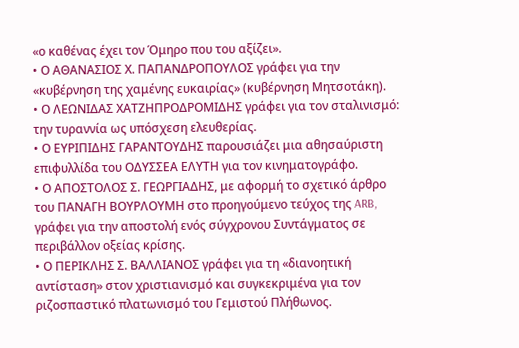«ο καθένας έχει τον Όμηρο που του αξίζει».
• Ο ΑΘΑΝΑΣΙΟΣ Χ. ΠΑΠΑΝΔΡΟΠΟΥΛΟΣ γράφει για την «κυβέρνηση της χαμένης ευκαιρίας» (κυβέρνηση Μητσοτάκη).
• Ο ΛΕΩΝΙΔΑΣ ΧΑΤΖΗΠΡΟΔΡΟΜΙΔΗΣ γράφει για τον σταλινισμό: την τυραννία ως υπόσχεση ελευθερίας.
• Ο ΕΥΡΙΠΙΔΗΣ ΓΑΡΑΝΤΟΥΔΗΣ παρουσιάζει μια αθησαύριστη επιφυλλίδα του ΟΔΥΣΣΕΑ ΕΛΥΤΗ για τον κινηματογράφο.
• Ο ΑΠΟΣΤΟΛΟΣ Σ. ΓΕΩΡΓΙΑΔΗΣ, με αφορμή το σχετικό άρθρο του ΠΑΝΑΓΗ ΒΟΥΡΛΟΥΜΗ στο προηγούμενο τεύχος της ARB, γράφει για την αποστολή ενός σύγχρονου Συντάγματος σε περιβάλλον οξείας κρίσης.
• Ο ΠΕΡΙΚΛΗΣ Σ. ΒΑΛΛΙΑΝΟΣ γράφει για τη «διανοητική αντίσταση» στον χριστιανισμό και συγκεκριμένα για τον ριζοσπαστικό πλατωνισμό του Γεμιστού Πλήθωνος.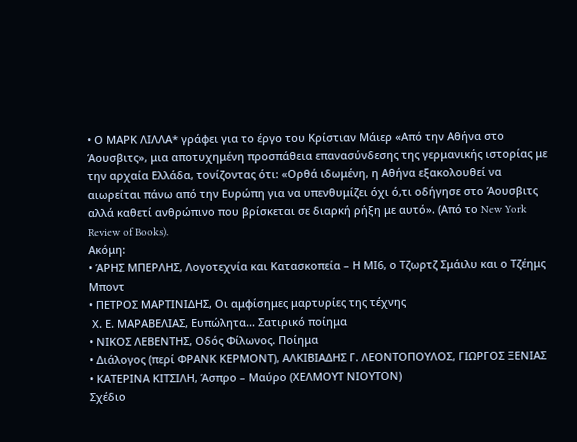• Ο ΜΑΡΚ ΛΙΛΛΑ* γράφει για το έργο του Κρίστιαν Μάιερ «Από την Αθήνα στο Άουσβιτς», μια αποτυχημένη προσπάθεια επανασύνδεσης της γερμανικής ιστορίας με την αρχαία Ελλάδα, τονίζοντας ότι: «Ορθά ιδωμένη, η Αθήνα εξακολουθεί να αιωρείται πάνω από την Ευρώπη για να υπενθυμίζει όχι ό,τι οδήγησε στο Άουσβιτς αλλά καθετί ανθρώπινο που βρίσκεται σε διαρκή ρήξη με αυτό». (Από το New York Review of Books).
Ακόμη:
• ΆΡΗΣ ΜΠΕΡΛΗΣ, Λογοτεχνία και Κατασκοπεία – Η ΜΙ6, ο Τζωρτζ Σμάιλυ και ο Τζέημς Μποντ
• ΠΕΤΡΟΣ ΜΑΡΤΙΝΙΔΗΣ, Οι αμφίσημες μαρτυρίες της τέχνης
 Χ. Ε. ΜΑΡΑΒΕΛΙΑΣ, Ευπώλητα… Σατιρικό ποίημα
• ΝΙΚΟΣ ΛΕΒΕΝΤΗΣ, Οδός Φίλωνος. Ποίημα
• Διάλογος (περί ΦΡΑΝΚ ΚΕΡΜΟΝΤ), ΑΛΚΙΒΙΑΔΗΣ Γ. ΛΕΟΝΤΟΠΟΥΛΟΣ, ΓΙΩΡΓΟΣ ΞΕΝΙΑΣ
• ΚΑΤΕΡΙΝΑ ΚΙΤΣΙΛΗ, Άσπρο – Μαύρο (ΧΕΛΜΟΥΤ ΝΙΟΥΤΟΝ)
Σχέδιο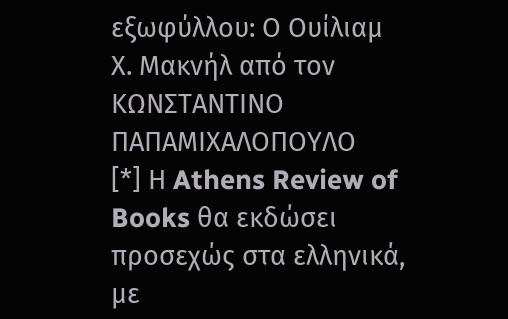εξωφύλλου: Ο Ουίλιαμ Χ. Μακνήλ από τον ΚΩΝΣΤΑΝΤΙΝΟ ΠΑΠΑΜΙΧΑΛΟΠΟΥΛΟ
[*] Η Athens Review of Books θα εκδώσει προσεχώς στα ελληνικά, με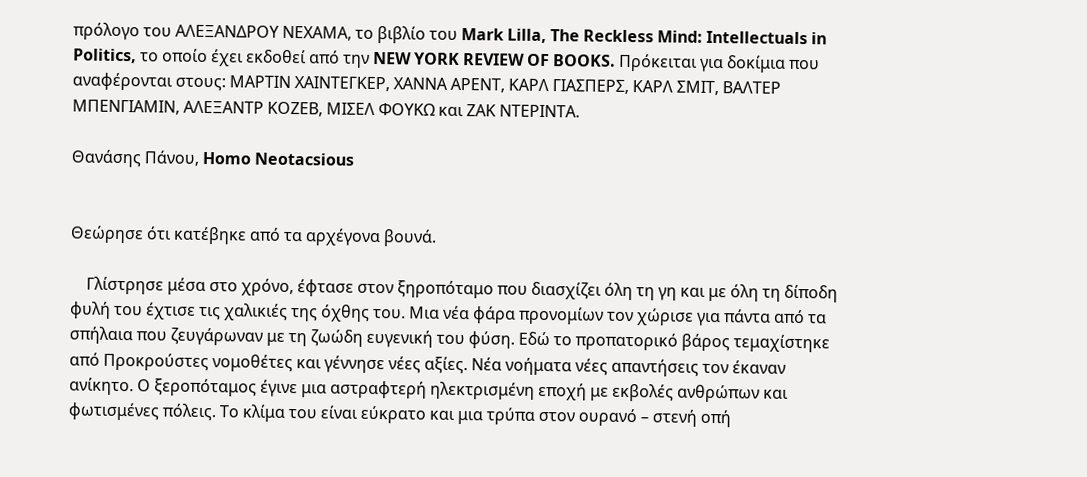πρόλογο του ΑΛΕΞΑΝΔΡΟΥ ΝΕΧΑΜΑ, το βιβλίο του Mark Lilla, The Reckless Mind: Intellectuals in Politics, το οποίο έχει εκδοθεί από την NEW YORK REVIEW OF BOOKS. Πρόκειται για δοκίμια που αναφέρονται στους: ΜΑΡΤΙΝ ΧΑΙΝΤΕΓΚΕΡ, ΧΑΝΝΑ ΑΡΕΝΤ, ΚΑΡΛ ΓΙΑΣΠΕΡΣ, ΚΑΡΛ ΣΜΙΤ, ΒΑΛΤΕΡ ΜΠΕΝΓΙΑΜΙΝ, ΑΛΕΞΑΝΤΡ ΚΟΖΕΒ, ΜΙΣΕΛ ΦΟΥΚΩ και ΖΑΚ ΝΤΕΡΙΝΤΑ.

Θανάσης Πάνου, Homo Neotacsious


Θεώρησε ότι κατέβηκε από τα αρχέγονα βουνά.

    Γλίστρησε μέσα στο χρόνο, έφτασε στον ξηροπόταμο που διασχίζει όλη τη γη και με όλη τη δίποδη φυλή του έχτισε τις χαλικιές της όχθης του. Μια νέα φάρα προνομίων τον χώρισε για πάντα από τα σπήλαια που ζευγάρωναν με τη ζωώδη ευγενική του φύση. Εδώ το προπατορικό βάρος τεμαχίστηκε από Προκρούστες νομοθέτες και γέννησε νέες αξίες. Νέα νοήματα νέες απαντήσεις τον έκαναν ανίκητο. Ο ξεροπόταμος έγινε μια αστραφτερή ηλεκτρισμένη εποχή με εκβολές ανθρώπων και φωτισμένες πόλεις. Το κλίμα του είναι εύκρατο και μια τρύπα στον ουρανό – στενή οπή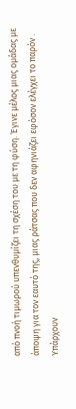από πνοή τιμωρού υπενθυμίζει τη σχέση του με τη φύση. Έγινε μέλος μιας ομάδας με άποψη για τον εαυτό της, μιας ράτσας που δεν αφηνιάζει εφόσον ελέγχει το παρόν . Υπάρχουν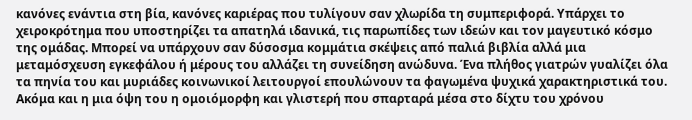κανόνες ενάντια στη βία, κανόνες καριέρας που τυλίγουν σαν χλωρίδα τη συμπεριφορά. Υπάρχει το χειροκρότημα που υποστηρίζει τα απατηλά ιδανικά, τις παρωπίδες των ιδεών και τον μαγευτικό κόσμο της ομάδας. Μπορεί να υπάρχουν σαν δύσοσμα κομμάτια σκέψεις από παλιά βιβλία αλλά μια μεταμόσχευση εγκεφάλου ή μέρους του αλλάζει τη συνείδηση ανώδυνα. Ένα πλήθος γιατρών γυαλίζει όλα τα πηνία του και μυριάδες κοινωνικοί λειτουργοί επουλώνουν τα φαγωμένα ψυχικά χαρακτηριστικά του. Ακόμα και η μια όψη του η ομοιόμορφη και γλιστερή που σπαρταρά μέσα στο δίχτυ του χρόνου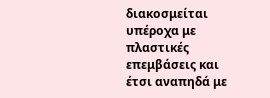διακοσμείται υπέροχα με πλαστικές επεμβάσεις και έτσι αναπηδά με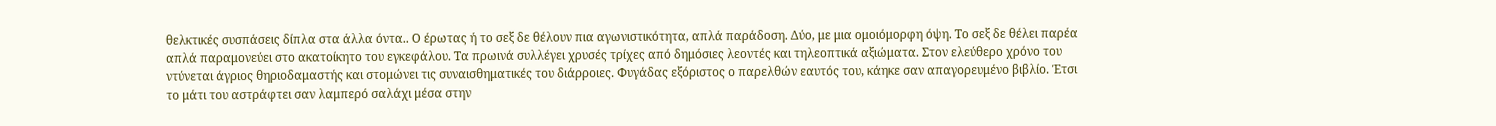θελκτικές συσπάσεις δίπλα στα άλλα όντα.. Ο έρωτας ή το σεξ δε θέλουν πια αγωνιστικότητα, απλά παράδοση. Δύο, με μια ομοιόμορφη όψη. Το σεξ δε θέλει παρέα απλά παραμονεύει στο ακατοίκητο του εγκεφάλου. Τα πρωινά συλλέγει χρυσές τρίχες από δημόσιες λεοντές και τηλεοπτικά αξιώματα. Στον ελεύθερο χρόνο του ντύνεται άγριος θηριοδαμαστής και στομώνει τις συναισθηματικές του διάρροιες. Φυγάδας εξόριστος ο παρελθών εαυτός του, κάηκε σαν απαγορευμένο βιβλίο. Έτσι το μάτι του αστράφτει σαν λαμπερό σαλάχι μέσα στην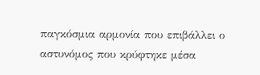παγκόσμια αρμονία που επιβάλλει ο αστυνόμος που κρύφτηκε μέσα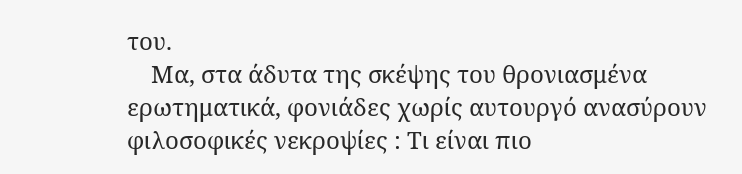του.
    Μα, στα άδυτα της σκέψης του θρονιασμένα ερωτηματικά, φονιάδες χωρίς αυτουργό ανασύρουν φιλοσοφικές νεκροψίες : Τι είναι πιο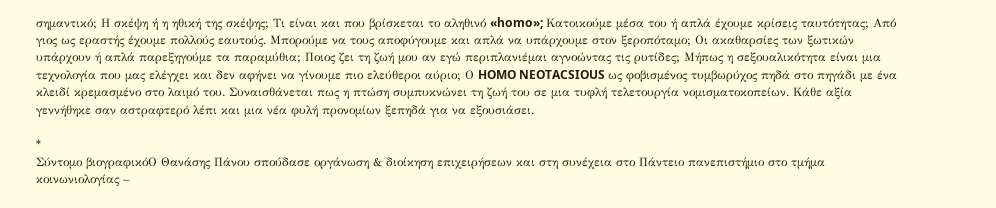σημαντικό; Η σκέψη ή η ηθική της σκέψης; Τι είναι και που βρίσκεται το αληθινό «homo»; Κατοικούμε μέσα του ή απλά έχουμε κρίσεις ταυτότητας; Από γιος ως εραστής έχουμε πολλούς εαυτούς. Μπορούμε να τους αποφύγουμε και απλά να υπάρχουμε στον ξεροπόταμο; Οι ακαθαρσίες των ξωτικών υπάρχουν ή απλά παρεξηγούμε τα παραμύθια; Ποιος ζει τη ζωή μου αν εγώ περιπλανιέμαι αγνοώντας τις ρυτίδες; Μήπως η σεξουαλικότητα είναι μια τεχνολογία που μας ελέγχει και δεν αφήνει να γίνουμε πιο ελεύθεροι αύριο; Ο HOMO NEOTACSIOUS ως φοβισμένος τυμβωρύχος πηδά στο πηγάδι με ένα κλειδί κρεμασμένο στο λαιμό του. Συναισθάνεται πως η πτώση συμπυκνώνει τη ζωή του σε μια τυφλή τελετουργία νομισματοκοπείων. Κάθε αξία γεννήθηκε σαν αστραφτερό λέπι και μια νέα φυλή προνομίων ξεπηδά για να εξουσιάσει.

*
Σύντομο βιογραφικόΟ Θανάσης Πάνου σπούδασε οργάνωση & διοίκηση επιχειρήσεων και στη συνέχεια στο Πάντειο πανεπιστήμιο στο τμήμα κοινωνιολογίας –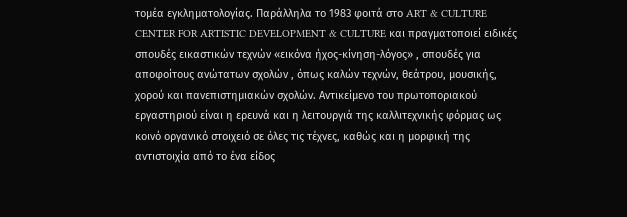τομέα εγκληματολογίας. Παράλληλα το 1983 φοιτά στο ART & CULTURE CENTER FOR ARTISTIC DEVELOPMENT & CULTURE και πραγματοποιεί ειδικές σπουδές εικαστικών τεχνών «εικόνα ήχος-κίνηση-λόγος» , σπουδές για αποφοίτους ανώτατων σχολών , όπως καλών τεχνών, θεάτρου, μουσικής, χορού και πανεπιστημιακών σχολών. Αντικείμενο του πρωτοποριακού εργαστηριού είναι η ερευνά και η λειτουργιά της καλλιτεχνικής φόρμας ως κοινό οργανικό στοιχειό σε όλες τις τέχνες, καθώς και η μορφική της αντιστοιχία από το ένα είδος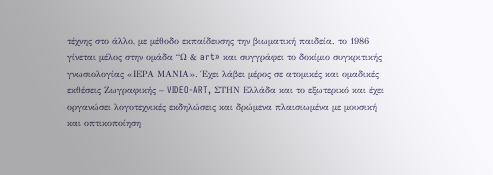τέχνης στο άλλο, με μέθοδο εκπαίδευσης την βιωματική παιδεία. το 1986 γίνεται μέλος στην ομάδα “Ω & art» και συγγράφει το δοκίμιο συγκριτικής γνωσιολογίας «ΙΕΡΑ ΜΑΝΙΑ». Έχει λάβει μέρος σε ατομικές και ομαδικές εκθέσεις Ζωγραφικής – VIDEO-ART, ΣΤΗΝ Ελλάδα και το εξωτερικό και έχει οργανώσει λογοτεχνικές εκδηλώσεις και δρώμενα πλαισιωμένα με μουσική και οπτικοποίηση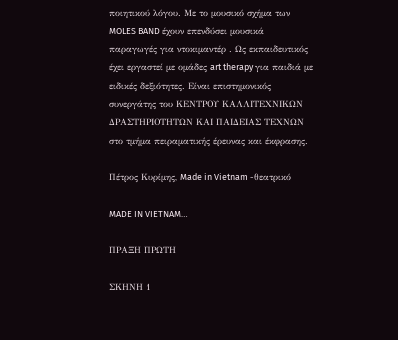ποιητικού λόγου. Με το μουσικό σχήμα των MOLES BAND έχουν επενδύσει μουσικά παραγωγές για ντοκιμαντέρ . Ως εκπαιδευτικός έχει εργαστεί με ομάδες art therapy για παιδιά με ειδικές δεξιότητες. Είναι επιστημονικός συνεργάτης του ΚΕΝΤΡΟΥ ΚΑΛΛΙΤΕΧΝΙΚΩΝ ΔΡΑΣΤΗΡΙΟΤΗΤΩΝ ΚΑΙ ΠΑΙΔΕΙΑΣ ΤΕΧΝΩΝ στο τμήμα πειραματικής έρευνας και έκφρασης.

Πέτρος Κυρίμης, Made in Vietnam -θεατρικό

MADE IN VIETNAM…

ΠΡΑΞΗ ΠΡΩΤΗ

ΣΚΗΝΗ 1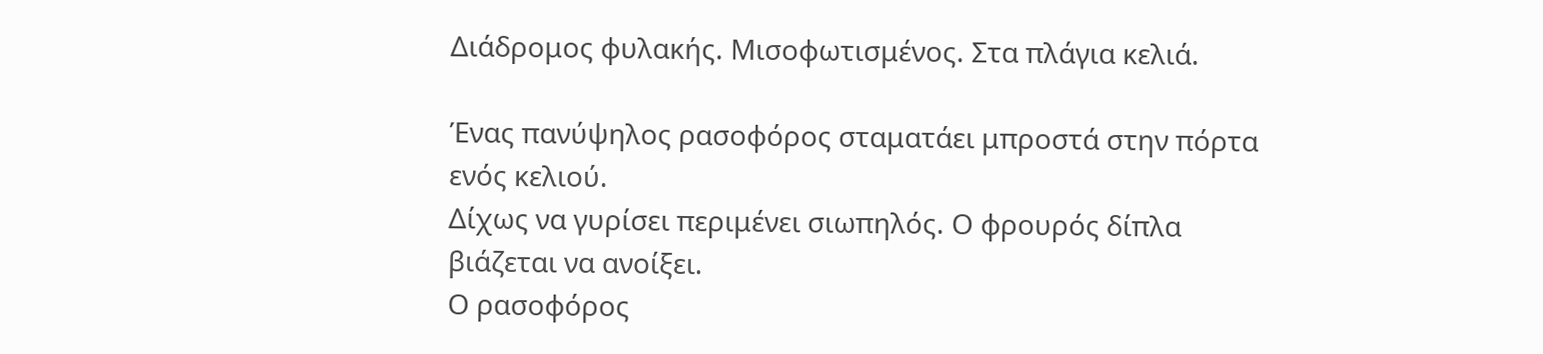Διάδρομος φυλακής. Μισοφωτισμένος. Στα πλάγια κελιά.

Ένας πανύψηλος ρασοφόρος σταματάει μπροστά στην πόρτα ενός κελιού.
Δίχως να γυρίσει περιμένει σιωπηλός. Ο φρουρός δίπλα βιάζεται να ανοίξει.
Ο ρασοφόρος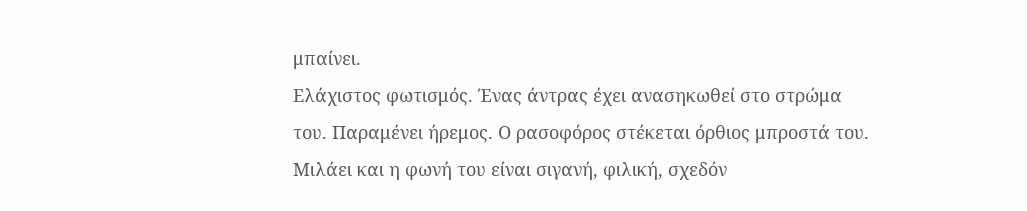μπαίνει.
Ελάχιστος φωτισμός. Ένας άντρας έχει ανασηκωθεί στο στρώμα του. Παραμένει ήρεμος. Ο ρασοφόρος στέκεται όρθιος μπροστά του. Μιλάει και η φωνή του είναι σιγανή, φιλική, σχεδόν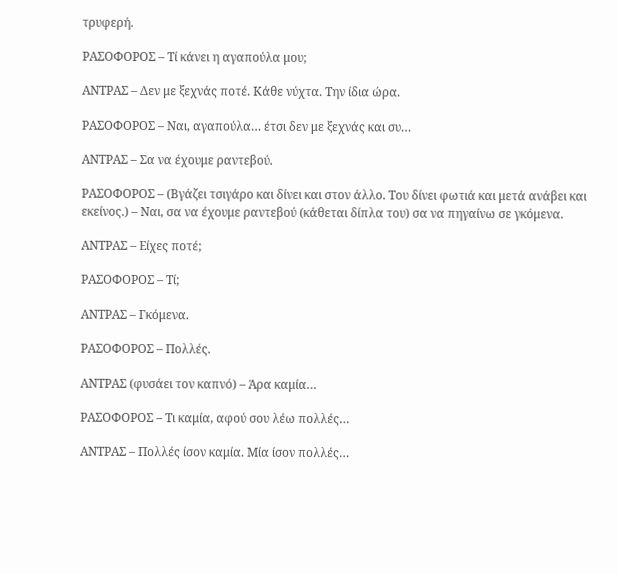τρυφερή.

ΡΑΣΟΦΟΡΟΣ – Τί κάνει η αγαπούλα μου;

ΑΝΤΡΑΣ – Δεν με ξεχνάς ποτέ. Κάθε νύχτα. Την ίδια ώρα.

ΡΑΣΟΦΟΡΟΣ – Ναι, αγαπούλα… έτσι δεν με ξεχνάς και συ…

ΑΝΤΡΑΣ – Σα να έχουμε ραντεβού.

ΡΑΣΟΦΟΡΟΣ – (Βγάζει τσιγάρο και δίνει και στον άλλο. Του δίνει φωτιά και μετά ανάβει και εκείνος.) – Ναι, σα να έχουμε ραντεβού (κάθεται δίπλα του) σα να πηγαίνω σε γκόμενα.

ΑΝΤΡΑΣ – Είχες ποτέ;

ΡΑΣΟΦΟΡΟΣ – Τί;

ΑΝΤΡΑΣ – Γκόμενα.

ΡΑΣΟΦΟΡΟΣ – Πολλές.

ΑΝΤΡΑΣ (φυσάει τον καπνό) – Άρα καμία…

ΡΑΣΟΦΟΡΟΣ – Τι καμία, αφού σου λέω πολλές…

ΑΝΤΡΑΣ – Πολλές ίσον καμία. Μία ίσον πολλές…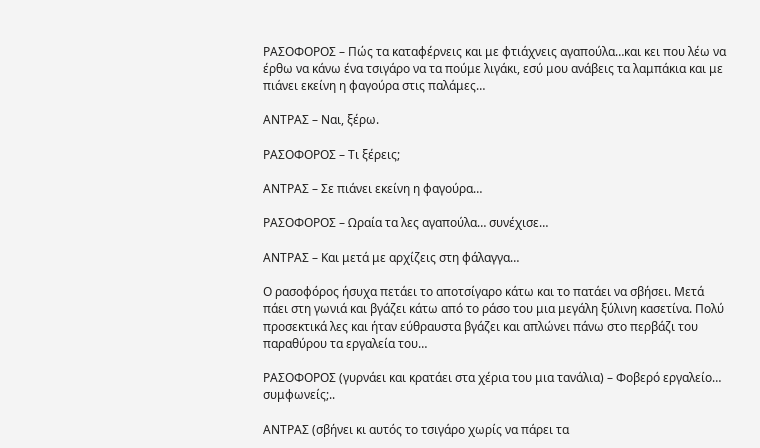ΡΑΣΟΦΟΡΟΣ – Πώς τα καταφέρνεις και με φτιάχνεις αγαπούλα…και κει που λέω να έρθω να κάνω ένα τσιγάρο να τα πούμε λιγάκι, εσύ μου ανάβεις τα λαμπάκια και με πιάνει εκείνη η φαγούρα στις παλάμες…

ΑΝΤΡΑΣ – Ναι, ξέρω.

ΡΑΣΟΦΟΡΟΣ – Τι ξέρεις;

ΑΝΤΡΑΣ – Σε πιάνει εκείνη η φαγούρα…

ΡΑΣΟΦΟΡΟΣ – Ωραία τα λες αγαπούλα… συνέχισε…

ΑΝΤΡΑΣ – Και μετά με αρχίζεις στη φάλαγγα…

Ο ρασοφόρος ήσυχα πετάει το αποτσίγαρο κάτω και το πατάει να σβήσει. Μετά πάει στη γωνιά και βγάζει κάτω από το ράσο του μια μεγάλη ξύλινη κασετίνα. Πολύ προσεκτικά λες και ήταν εύθραυστα βγάζει και απλώνει πάνω στο περβάζι του παραθύρου τα εργαλεία του…

ΡΑΣΟΦΟΡΟΣ (γυρνάει και κρατάει στα χέρια του μια τανάλια) – Φοβερό εργαλείο… συμφωνείς;..

ΑΝΤΡΑΣ (σβήνει κι αυτός το τσιγάρο χωρίς να πάρει τα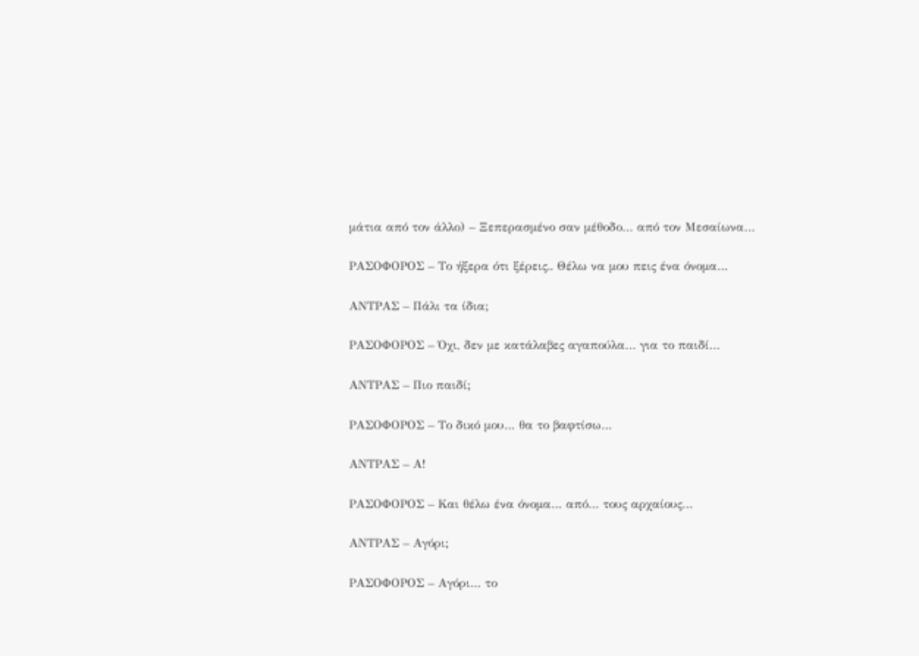μάτια από τον άλλο) – Ξεπερασμένο σαν μέθοδο… από τον Μεσαίωνα…

ΡΑΣΟΦΟΡΟΣ – Το ήξερα ότι ξέρεις.. Θέλω να μου πεις ένα όνομα…

ΑΝΤΡΑΣ – Πάλι τα ίδια;

ΡΑΣΟΦΟΡΟΣ – Όχι, δεν με κατάλαβες αγαπούλα… για το παιδί…

ΑΝΤΡΑΣ – Πιο παιδί;

ΡΑΣΟΦΟΡΟΣ – Το δικό μου… θα το βαφτίσω…

ΑΝΤΡΑΣ – Α!

ΡΑΣΟΦΟΡΟΣ – Και θέλω ένα όνομα… από… τους αρχαίους…

ΑΝΤΡΑΣ – Αγόρι;

ΡΑΣΟΦΟΡΟΣ – Αγόρι… το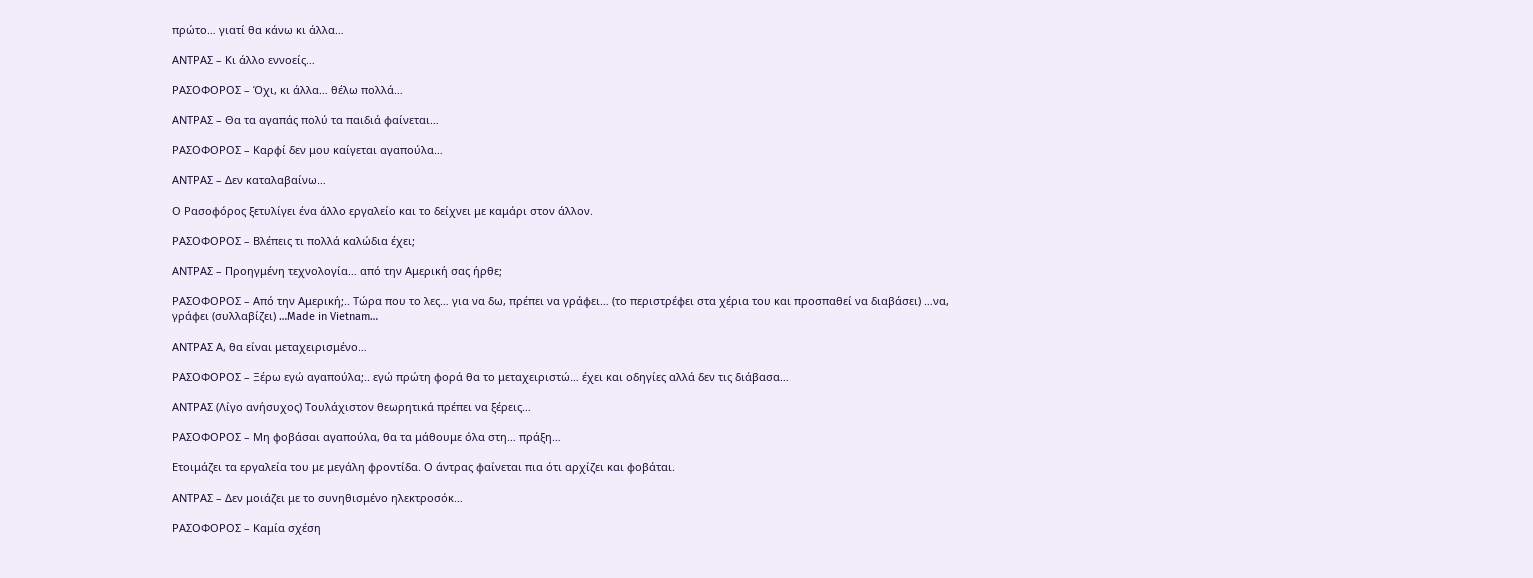πρώτο… γιατί θα κάνω κι άλλα…

ΑΝΤΡΑΣ – Κι άλλο εννοείς…

ΡΑΣΟΦΟΡΟΣ – Όχι, κι άλλα… θέλω πολλά…

ΑΝΤΡΑΣ – Θα τα αγαπάς πολύ τα παιδιά φαίνεται…

ΡΑΣΟΦΟΡΟΣ – Καρφί δεν μου καίγεται αγαπούλα…

ΑΝΤΡΑΣ – Δεν καταλαβαίνω…

Ο Ρασοφόρος ξετυλίγει ένα άλλο εργαλείο και το δείχνει με καμάρι στον άλλον.

ΡΑΣΟΦΟΡΟΣ – Βλέπεις τι πολλά καλώδια έχει;

ΑΝΤΡΑΣ – Προηγμένη τεχνολογία… από την Αμερική σας ήρθε;

ΡΑΣΟΦΟΡΟΣ – Από την Αμερική;.. Τώρα που το λες… για να δω, πρέπει να γράφει… (το περιστρέφει στα χέρια του και προσπαθεί να διαβάσει) …να, γράφει (συλλαβίζει) …Made in Vietnam…

ΑΝΤΡΑΣ Α, θα είναι μεταχειρισμένο…

ΡΑΣΟΦΟΡΟΣ – Ξέρω εγώ αγαπούλα;.. εγώ πρώτη φορά θα το μεταχειριστώ… έχει και οδηγίες αλλά δεν τις διάβασα…

ΑΝΤΡΑΣ (Λίγο ανήσυχος) Τουλάχιστον θεωρητικά πρέπει να ξέρεις…

ΡΑΣΟΦΟΡΟΣ – Μη φοβάσαι αγαπούλα, θα τα μάθουμε όλα στη… πράξη…

Ετοιμάζει τα εργαλεία του με μεγάλη φροντίδα. Ο άντρας φαίνεται πια ότι αρχίζει και φοβάται.

ΑΝΤΡΑΣ – Δεν μοιάζει με το συνηθισμένο ηλεκτροσόκ…

ΡΑΣΟΦΟΡΟΣ – Καμία σχέση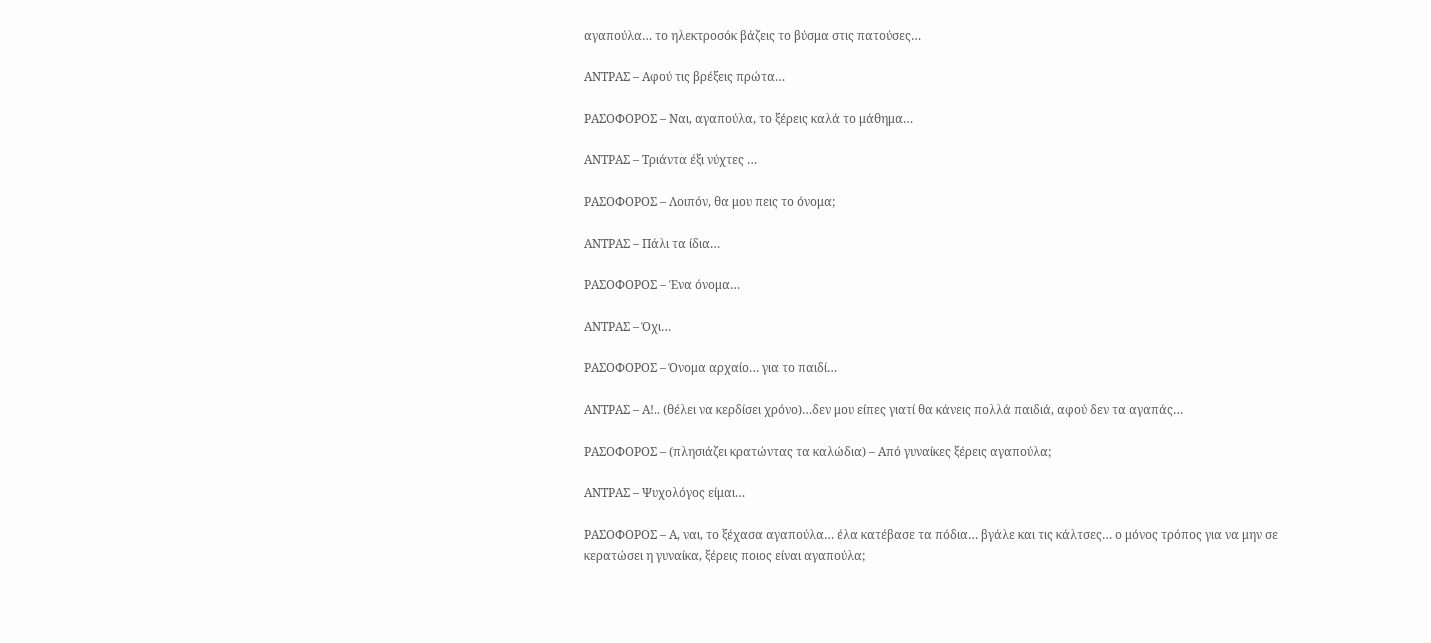αγαπούλα… το ηλεκτροσόκ βάζεις το βύσμα στις πατούσες…

ΑΝΤΡΑΣ – Αφού τις βρέξεις πρώτα…

ΡΑΣΟΦΟΡΟΣ – Ναι, αγαπούλα, το ξέρεις καλά το μάθημα…

ΑΝΤΡΑΣ – Τριάντα έξι νύχτες …

ΡΑΣΟΦΟΡΟΣ – Λοιπόν, θα μου πεις το όνομα;

ΑΝΤΡΑΣ – Πάλι τα ίδια…

ΡΑΣΟΦΟΡΟΣ – Ένα όνομα…

ΑΝΤΡΑΣ – Όχι…

ΡΑΣΟΦΟΡΟΣ – Όνομα αρχαίο… για το παιδί…

ΑΝΤΡΑΣ – Α!.. (θέλει να κερδίσει χρόνο)…δεν μου είπες γιατί θα κάνεις πολλά παιδιά, αφού δεν τα αγαπάς…

ΡΑΣΟΦΟΡΟΣ – (πλησιάζει κρατώντας τα καλώδια) – Από γυναίκες ξέρεις αγαπούλα;

ΑΝΤΡΑΣ – Ψυχολόγος είμαι…

ΡΑΣΟΦΟΡΟΣ – Α, ναι, το ξέχασα αγαπούλα… έλα κατέβασε τα πόδια… βγάλε και τις κάλτσες… ο μόνος τρόπος για να μην σε κερατώσει η γυναίκα, ξέρεις ποιος είναι αγαπούλα;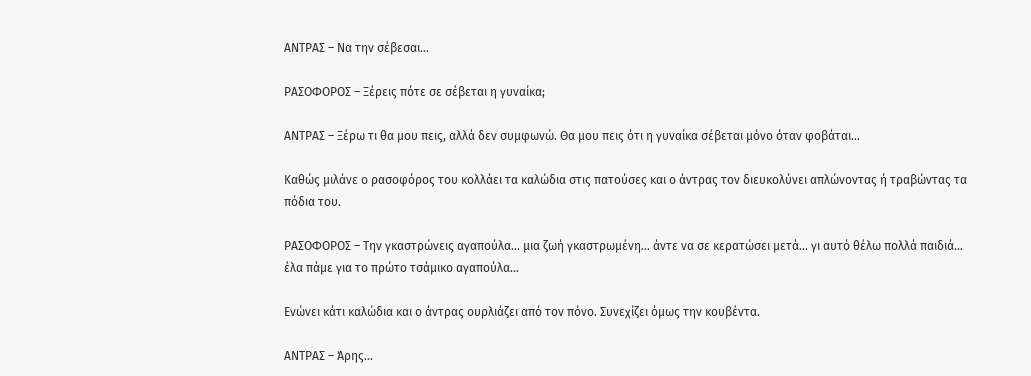ΑΝΤΡΑΣ – Να την σέβεσαι…

ΡΑΣΟΦΟΡΟΣ – Ξέρεις πότε σε σέβεται η γυναίκα;

ΑΝΤΡΑΣ – Ξέρω τι θα μου πεις, αλλά δεν συμφωνώ. Θα μου πεις ότι η γυναίκα σέβεται μόνο όταν φοβάται…

Καθώς μιλάνε ο ρασοφόρος του κολλάει τα καλώδια στις πατούσες και ο άντρας τον διευκολύνει απλώνοντας ή τραβώντας τα πόδια του.

ΡΑΣΟΦΟΡΟΣ – Την γκαστρώνεις αγαπούλα… μια ζωή γκαστρωμένη… άντε να σε κερατώσει μετά… γι αυτό θέλω πολλά παιδιά… έλα πάμε για το πρώτο τσάμικο αγαπούλα…

Ενώνει κάτι καλώδια και ο άντρας ουρλιάζει από τον πόνο. Συνεχίζει όμως την κουβέντα.

ΑΝΤΡΑΣ – Άρης…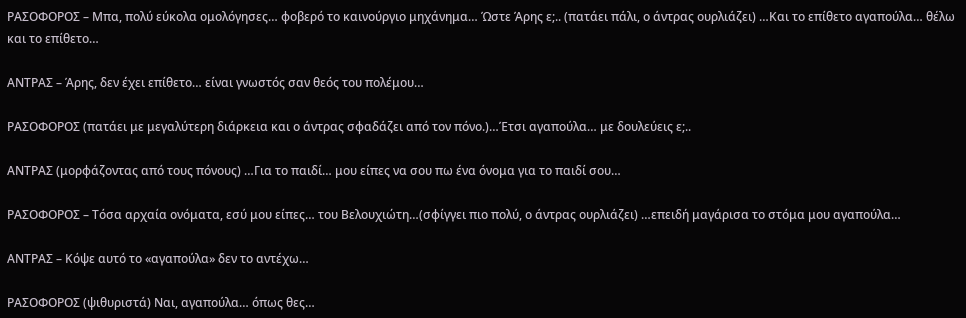ΡΑΣΟΦΟΡΟΣ – Μπα, πολύ εύκολα ομολόγησες… φοβερό το καινούργιο μηχάνημα… Ώστε Άρης ε;.. (πατάει πάλι, ο άντρας ουρλιάζει) …Και το επίθετο αγαπούλα… θέλω και το επίθετο…

ΑΝΤΡΑΣ – Άρης, δεν έχει επίθετο… είναι γνωστός σαν θεός του πολέμου…

ΡΑΣΟΦΟΡΟΣ (πατάει με μεγαλύτερη διάρκεια και ο άντρας σφαδάζει από τον πόνο.)…Έτσι αγαπούλα… με δουλεύεις ε;..

ΑΝΤΡΑΣ (μορφάζοντας από τους πόνους) …Για το παιδί… μου είπες να σου πω ένα όνομα για το παιδί σου…

ΡΑΣΟΦΟΡΟΣ – Τόσα αρχαία ονόματα, εσύ μου είπες… του Βελουχιώτη…(σφίγγει πιο πολύ, ο άντρας ουρλιάζει) …επειδή μαγάρισα το στόμα μου αγαπούλα…

ΑΝΤΡΑΣ – Κόψε αυτό το «αγαπούλα» δεν το αντέχω…

ΡΑΣΟΦΟΡΟΣ (ψιθυριστά) Ναι, αγαπούλα… όπως θες…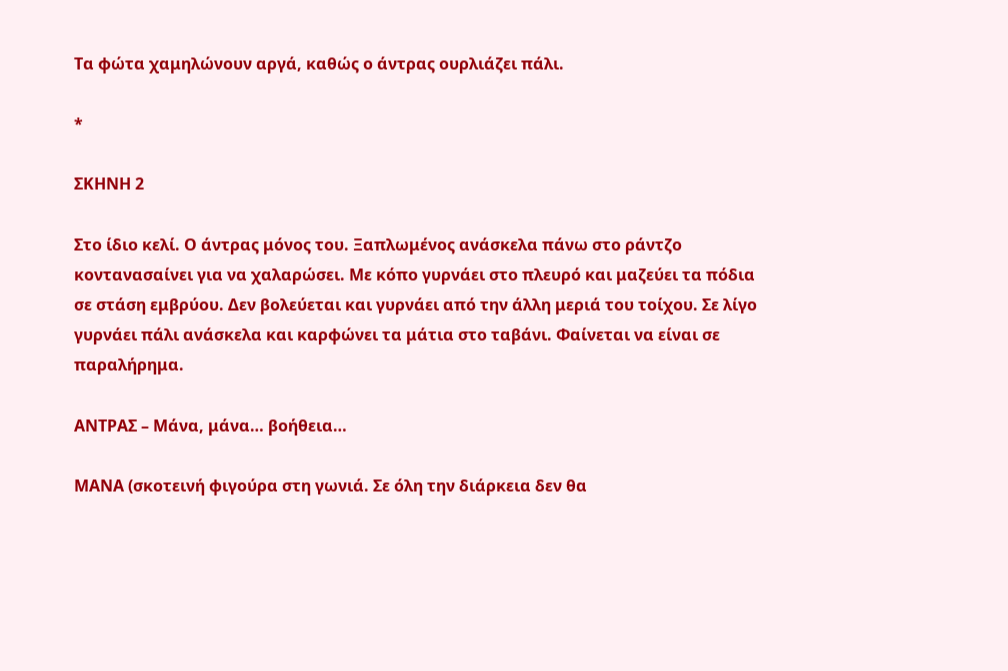Τα φώτα χαμηλώνουν αργά, καθώς ο άντρας ουρλιάζει πάλι.

*

ΣΚΗΝΗ 2

Στο ίδιο κελί. Ο άντρας μόνος του. Ξαπλωμένος ανάσκελα πάνω στο ράντζο κοντανασαίνει για να χαλαρώσει. Με κόπο γυρνάει στο πλευρό και μαζεύει τα πόδια σε στάση εμβρύου. Δεν βολεύεται και γυρνάει από την άλλη μεριά του τοίχου. Σε λίγο γυρνάει πάλι ανάσκελα και καρφώνει τα μάτια στο ταβάνι. Φαίνεται να είναι σε παραλήρημα.

ΑΝΤΡΑΣ – Μάνα, μάνα… βοήθεια…

ΜΑΝΑ (σκοτεινή φιγούρα στη γωνιά. Σε όλη την διάρκεια δεν θα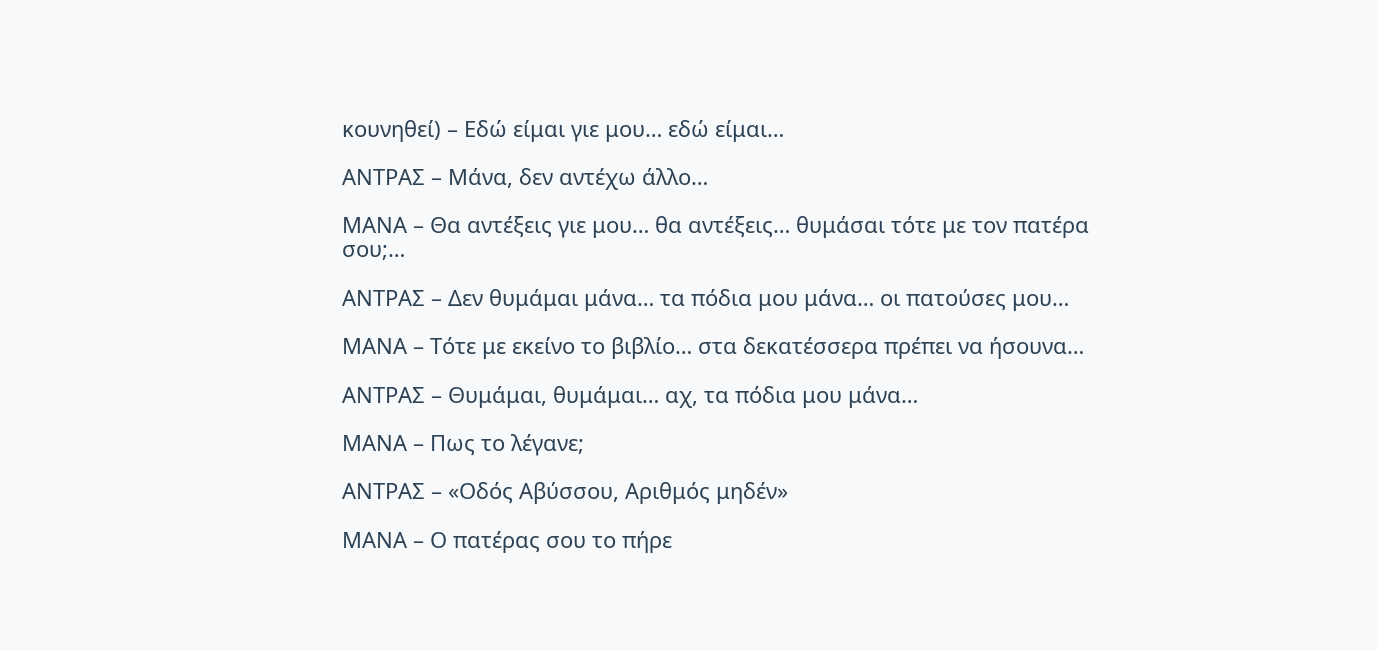κουνηθεί) – Εδώ είμαι γιε μου… εδώ είμαι…

ΑΝΤΡΑΣ – Μάνα, δεν αντέχω άλλο…

ΜΑΝΑ – Θα αντέξεις γιε μου… θα αντέξεις… θυμάσαι τότε με τον πατέρα σου;…

ΑΝΤΡΑΣ – Δεν θυμάμαι μάνα… τα πόδια μου μάνα… οι πατούσες μου…

ΜΑΝΑ – Τότε με εκείνο το βιβλίο… στα δεκατέσσερα πρέπει να ήσουνα…

ΑΝΤΡΑΣ – Θυμάμαι, θυμάμαι… αχ, τα πόδια μου μάνα…

ΜΑΝΑ – Πως το λέγανε;

ΑΝΤΡΑΣ – «Οδός Αβύσσου, Αριθμός μηδέν»

ΜΑΝΑ – Ο πατέρας σου το πήρε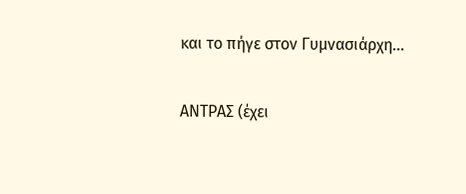και το πήγε στον Γυμνασιάρχη…

ΑΝΤΡΑΣ (έχει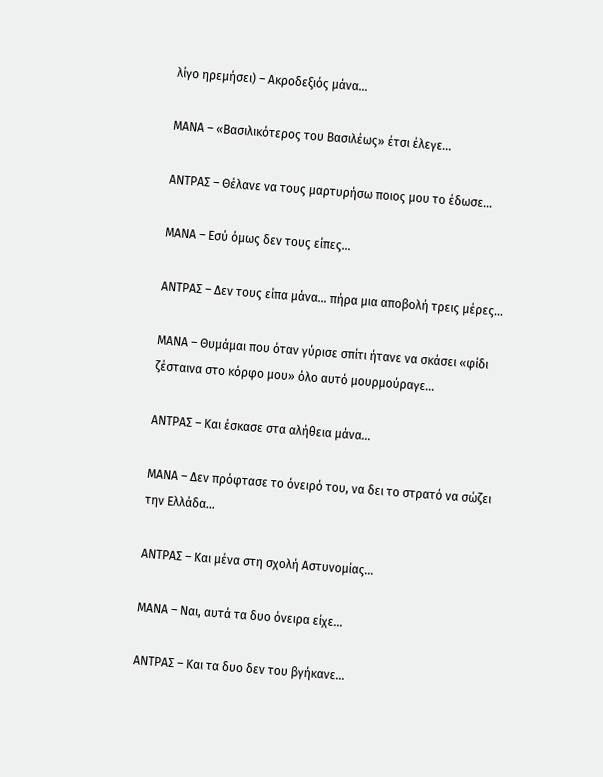λίγο ηρεμήσει) – Ακροδεξιός μάνα…

ΜΑΝΑ – «Βασιλικότερος του Βασιλέως» έτσι έλεγε…

ΑΝΤΡΑΣ – Θέλανε να τους μαρτυρήσω ποιος μου το έδωσε…

ΜΑΝΑ – Εσύ όμως δεν τους είπες…

ΑΝΤΡΑΣ – Δεν τους είπα μάνα… πήρα μια αποβολή τρεις μέρες…

ΜΑΝΑ – Θυμάμαι που όταν γύρισε σπίτι ήτανε να σκάσει «φίδι ζέσταινα στο κόρφο μου» όλο αυτό μουρμούραγε…

ΑΝΤΡΑΣ – Και έσκασε στα αλήθεια μάνα…

ΜΑΝΑ – Δεν πρόφτασε το όνειρό του, να δει το στρατό να σώζει την Ελλάδα…

ΑΝΤΡΑΣ – Και μένα στη σχολή Αστυνομίας…

ΜΑΝΑ – Ναι, αυτά τα δυο όνειρα είχε…

ΑΝΤΡΑΣ – Και τα δυο δεν του βγήκανε…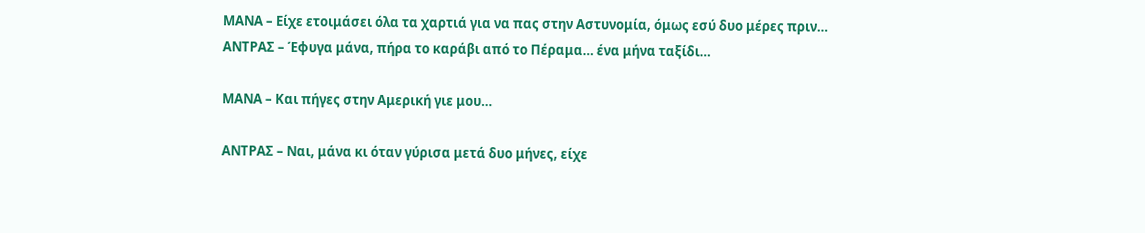ΜΑΝΑ – Είχε ετοιμάσει όλα τα χαρτιά για να πας στην Αστυνομία, όμως εσύ δυο μέρες πριν…
ΑΝΤΡΑΣ – Έφυγα μάνα, πήρα το καράβι από το Πέραμα… ένα μήνα ταξίδι…

ΜΑΝΑ – Και πήγες στην Αμερική γιε μου…

ΑΝΤΡΑΣ – Ναι, μάνα κι όταν γύρισα μετά δυο μήνες, είχε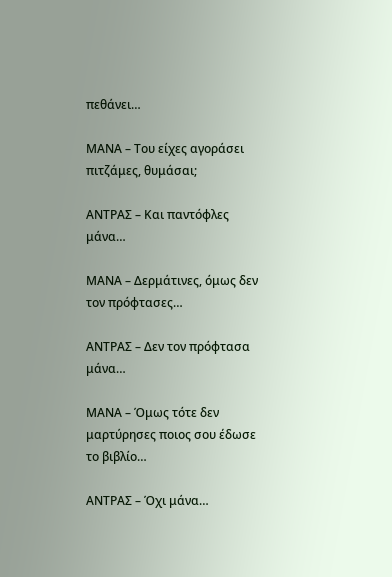πεθάνει…

ΜΑΝΑ – Του είχες αγοράσει πιτζάμες, θυμάσαι;

ΑΝΤΡΑΣ – Και παντόφλες μάνα…

ΜΑΝΑ – Δερμάτινες, όμως δεν τον πρόφτασες…

ΑΝΤΡΑΣ – Δεν τον πρόφτασα μάνα…

ΜΑΝΑ – Όμως τότε δεν μαρτύρησες ποιος σου έδωσε το βιβλίο…

ΑΝΤΡΑΣ – Όχι μάνα…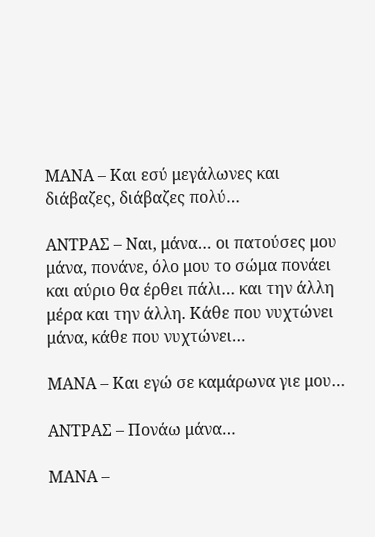ΜΑΝΑ – Και εσύ μεγάλωνες και διάβαζες, διάβαζες πολύ…

ΑΝΤΡΑΣ – Ναι, μάνα… οι πατούσες μου μάνα, πονάνε, όλο μου το σώμα πονάει και αύριο θα έρθει πάλι… και την άλλη μέρα και την άλλη. Κάθε που νυχτώνει μάνα, κάθε που νυχτώνει…

ΜΑΝΑ – Και εγώ σε καμάρωνα γιε μου…

ΑΝΤΡΑΣ – Πονάω μάνα…

ΜΑΝΑ –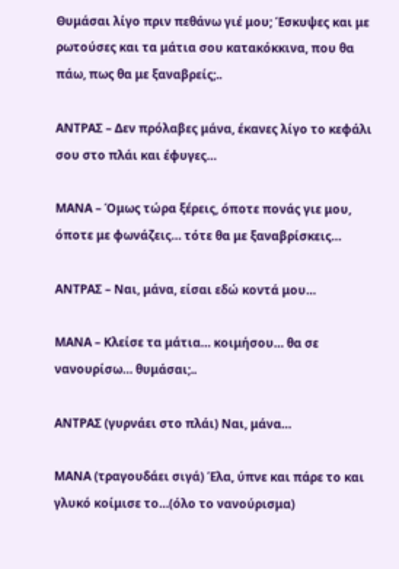Θυμάσαι λίγο πριν πεθάνω γιέ μου; Έσκυψες και με ρωτούσες και τα μάτια σου κατακόκκινα, που θα πάω, πως θα με ξαναβρείς;..

ΑΝΤΡΑΣ – Δεν πρόλαβες μάνα, έκανες λίγο το κεφάλι σου στο πλάι και έφυγες…

ΜΑΝΑ – Όμως τώρα ξέρεις, όποτε πονάς γιε μου, όποτε με φωνάζεις… τότε θα με ξαναβρίσκεις…

ΑΝΤΡΑΣ – Ναι, μάνα, είσαι εδώ κοντά μου…

ΜΑΝΑ – Κλείσε τα μάτια… κοιμήσου… θα σε νανουρίσω… θυμάσαι;..

ΑΝΤΡΑΣ (γυρνάει στο πλάι) Ναι, μάνα…

ΜΑΝΑ (τραγουδάει σιγά) Έλα, ύπνε και πάρε το και γλυκό κοίμισε το…(όλο το νανούρισμα)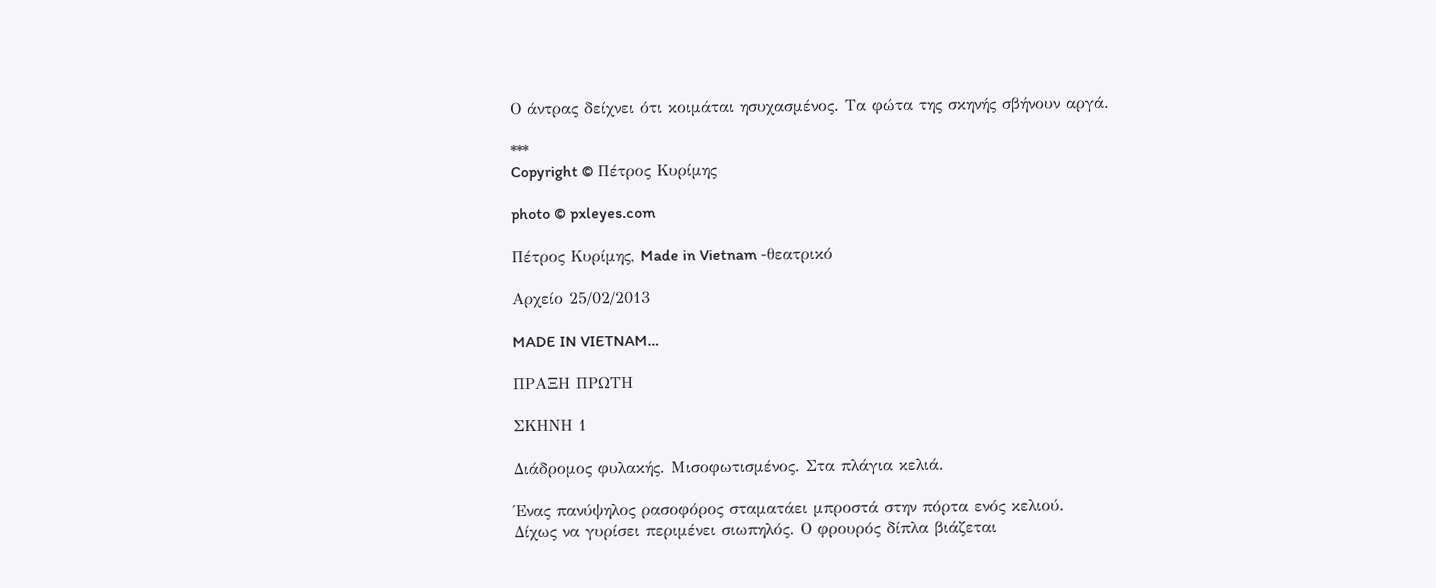Ο άντρας δείχνει ότι κοιμάται ησυχασμένος. Τα φώτα της σκηνής σβήνουν αργά.

***
Copyright © Πέτρος Κυρίμης

photo © pxleyes.com

Πέτρος Κυρίμης, Made in Vietnam -θεατρικό

Αρχείο 25/02/2013

MADE IN VIETNAM…

ΠΡΑΞΗ ΠΡΩΤΗ

ΣΚΗΝΗ 1

Διάδρομος φυλακής. Μισοφωτισμένος. Στα πλάγια κελιά.

Ένας πανύψηλος ρασοφόρος σταματάει μπροστά στην πόρτα ενός κελιού.
Δίχως να γυρίσει περιμένει σιωπηλός. Ο φρουρός δίπλα βιάζεται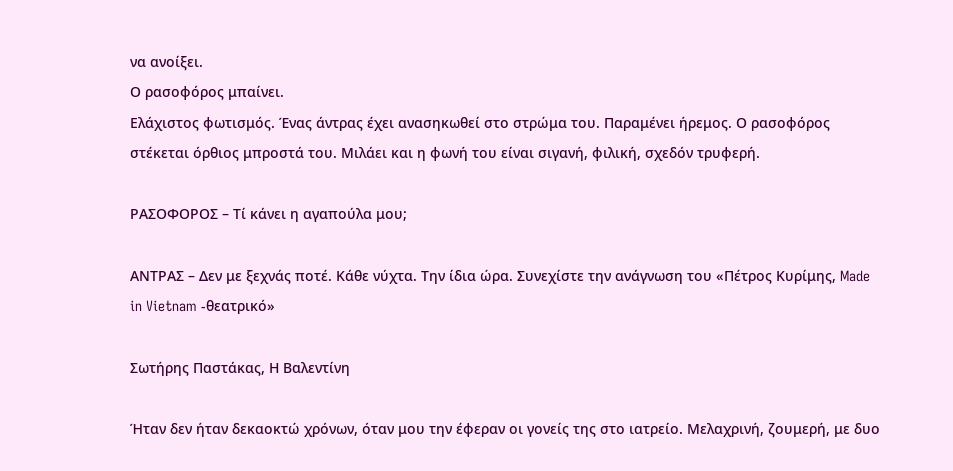να ανοίξει.
Ο ρασοφόρος μπαίνει.
Ελάχιστος φωτισμός. Ένας άντρας έχει ανασηκωθεί στο στρώμα του. Παραμένει ήρεμος. Ο ρασοφόρος στέκεται όρθιος μπροστά του. Μιλάει και η φωνή του είναι σιγανή, φιλική, σχεδόν τρυφερή.

ΡΑΣΟΦΟΡΟΣ – Τί κάνει η αγαπούλα μου;

ΑΝΤΡΑΣ – Δεν με ξεχνάς ποτέ. Κάθε νύχτα. Την ίδια ώρα. Συνεχίστε την ανάγνωση του «Πέτρος Κυρίμης, Made in Vietnam -θεατρικό»

Σωτήρης Παστάκας, Η Βαλεντίνη

Ήταν δεν ήταν δεκαοκτώ χρόνων, όταν μου την έφεραν οι γονείς της στο ιατρείο. Μελαχρινή, ζουμερή, με δυο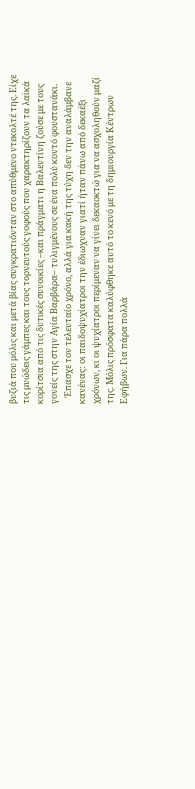βυζιά που μόλις και μετά βίας συγκρατιόνταν στο απύθμενο ντεκολτέ της. Είχε τις μυώδεις γάμπες και τους τορνευτούς γοφούς που χαρακτηρίζουν τα λαϊκά κορίτσια από τις δυτικές συνοικίες –και πράγματι η Βαλεντίνη ζούσε με τους γονείς της στην Αγία Βαρβάρα– τυλιγμένους σε ένα πολύ κοντό φουστανάκι.
   Έπασχε τον τελευταίο χρόνο, αλλά για κακή της τύχη δεν την αναλάμβανε κανένας: οι παιδοψυχίατροι την έδιωχναν γιατί ήταν πάνω από δεκαέξι χρόνων, κι οι ψυχίατροι περίμεναν να γίνει δεκαοκτώ για να ασχοληθούν μαζί της. Μόλις πρόσφατα καλύφθηκε αυτό το κενό με τη δημιουργία Κέντρων Εφήβων. Για πάρα πολλά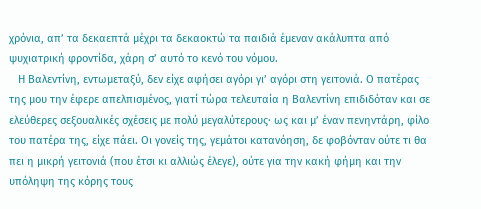χρόνια, απ’ τα δεκαεπτά μέχρι τα δεκαοκτώ τα παιδιά έμεναν ακάλυπτα από ψυχιατρική φροντίδα, χάρη σ’ αυτό το κενό του νόμου.
   Η Βαλεντίνη, εντωμεταξύ, δεν είχε αφήσει αγόρι γι’ αγόρι στη γειτονιά. Ο πατέρας της μου την έφερε απελπισμένος, γιατί τώρα τελευταία η Βαλεντίνη επιδιδόταν και σε ελεύθερες σεξουαλικές σχέσεις με πολύ μεγαλύτερους· ως και μ’ έναν πενηντάρη, φίλο του πατέρα της, είχε πάει. Οι γονείς της, γεμάτοι κατανόηση, δε φοβόνταν ούτε τι θα πει η μικρή γειτονιά (που έτσι κι αλλιώς έλεγε), ούτε για την κακή φήμη και την υπόληψη της κόρης τους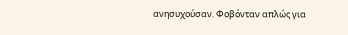ανησυχούσαν. Φοβόνταν απλώς για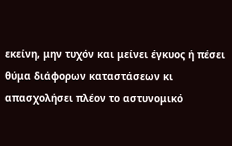εκείνη, μην τυχόν και μείνει έγκυος ή πέσει θύμα διάφορων καταστάσεων κι απασχολήσει πλέον το αστυνομικό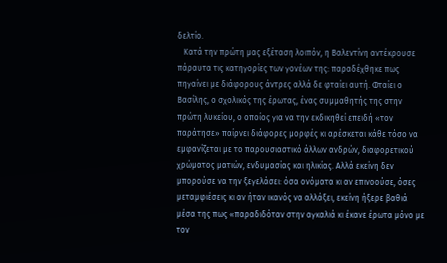δελτίο.
   Κατά την πρώτη μας εξέταση λοιπόν, η Βαλεντίνη αντέκρουσε πάραυτα τις κατηγορίες των γονέων της: παραδέχθηκε πως πηγαίνει με διάφορους άντρες αλλά δε φταίει αυτή. Φταίει ο Βασίλης, ο σχολικός της έρωτας, ένας συμμαθητής της στην πρώτη λυκείου, ο οποίος για να την εκδικηθεί επειδή «τον παράτησε» παίρνει διάφορες μορφές κι αρέσκεται κάθε τόσο να εμφανίζεται με το παρουσιαστικό άλλων ανδρών, διαφορετικού χρώματος ματιών, ενδυμασίας και ηλικίας. Αλλά εκείνη δεν μπορούσε να την ξεγελάσει: όσα ονόματα κι αν επινοούσε, όσες μεταμφιέσεις κι αν ήταν ικανός να αλλάξει, εκείνη ήξερε βαθιά μέσα της πως «παραδιδόταν στην αγκαλιά κι έκανε έρωτα μόνο με τον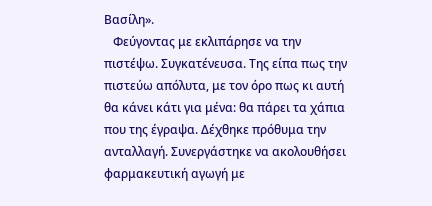Βασίλη».
   Φεύγοντας με εκλιπάρησε να την πιστέψω. Συγκατένευσα. Της είπα πως την πιστεύω απόλυτα, με τον όρο πως κι αυτή θα κάνει κάτι για μένα: θα πάρει τα χάπια που της έγραψα. Δέχθηκε πρόθυμα την ανταλλαγή. Συνεργάστηκε να ακολουθήσει φαρμακευτική αγωγή με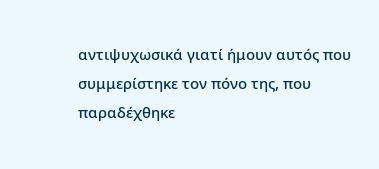αντιψυχωσικά γιατί ήμουν αυτός που συμμερίστηκε τον πόνο της, που παραδέχθηκε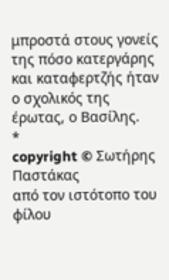μπροστά στους γονείς της πόσο κατεργάρης και καταφερτζής ήταν ο σχολικός της έρωτας, ο Βασίλης.
*
copyright © Σωτήρης Παστάκας
από τον ιστότοπο του φίλου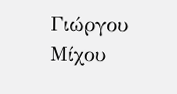Γιώργου Μίχου